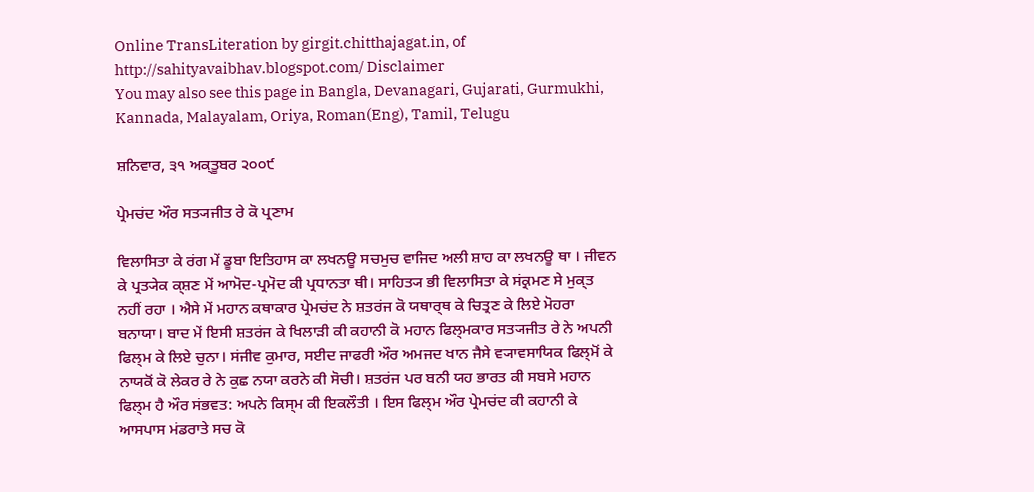Online TransLiteration by girgit.chitthajagat.in, of http://sahityavaibhav.blogspot.com/ Disclaimer
You may also see this page in Bangla, Devanagari, Gujarati, Gurmukhi, Kannada, Malayalam, Oriya, Roman(Eng), Tamil, Telugu

ਸ਼ਨਿਵਾਰ, ੩੧ ਅਕ੍ਤੂਬਰ ੨੦੦੯

ਪ੍ਰੇਮਚਂਦ ਔਰ ਸਤ੍ਯਜੀਤ ਰੇ ਕੋ ਪ੍ਰਣਾਮ

ਵਿਲਾਸਿਤਾ ਕੇ ਰਂਗ ਮੇਂ ਡੂਬਾ ਇਤਿਹਾਸ ਕਾ ਲਖਨਊ ਸਚਮੁਚ ਵਾਜਿਦ ਅਲੀ ਸ਼ਾਹ ਕਾ ਲਖਨਊ ਥਾ । ਜੀਵਨ ਕੇ ਪ੍ਰਤ੍ਯੇਕ ਕ੍ਸ਼ਣ ਮੇਂ ਆਮੋਦ-ਪ੍ਰਮੋਦ ਕੀ ਪ੍ਰਧਾਨਤਾ ਥੀ। ਸਾਹਿਤ੍ਯ ਭੀ ਵਿਲਾਸਿਤਾ ਕੇ ਸਂਕ੍ਰਮਣ ਸੇ ਮੁਕ੍ਤ ਨਹੀਂ ਰਹਾ । ਐਸੇ ਮੇਂ ਮਹਾਨ ਕਥਾਕਾਰ ਪ੍ਰੇਮਚਂਦ ਨੇ ਸ਼ਤਰਂਜ ਕੋ ਯਥਾਰ੍ਥ ਕੇ ਚਿਤ੍ਰਣ ਕੇ ਲਿਏ ਮੋਹਰਾ ਬਨਾਯਾ। ਬਾਦ ਮੇਂ ਇਸੀ ਸ਼ਤਰਂਜ ਕੇ ਖਿਲਾਡ਼ੀ ਕੀ ਕਹਾਨੀ ਕੋ ਮਹਾਨ ਫਿਲ੍ਮਕਾਰ ਸਤ੍ਯਜੀਤ ਰੇ ਨੇ ਅਪਨੀ ਫਿਲ੍ਮ ਕੇ ਲਿਏ ਚੁਨਾ। ਸਂਜੀਵ ਕੁਮਾਰ, ਸਈਦ ਜਾਫਰੀ ਔਰ ਅਮਜਦ ਖਾਨ ਜੈਸੇ ਵ੍ਯਾਵਸਾਯਿਕ ਫਿਲ੍ਮੋਂ ਕੇ ਨਾਯਕੋਂ ਕੋ ਲੇਕਰ ਰੇ ਨੇ ਕੁਛ ਨਯਾ ਕਰਨੇ ਕੀ ਸੋਚੀ। ਸ਼ਤਰਂਜ ਪਰ ਬਨੀ ਯਹ ਭਾਰਤ ਕੀ ਸਬਸੇ ਮਹਾਨ ਫਿਲ੍ਮ ਹੈ ਔਰ ਸਂਭਵਤ: ਅਪਨੇ ਕਿਸ੍ਮ ਕੀ ਇਕਲੌਤੀ । ਇਸ ਫਿਲ੍ਮ ਔਰ ਪ੍ਰੇਮਚਂਦ ਕੀ ਕਹਾਨੀ ਕੇ ਆਸਪਾਸ ਮਂਡਰਾਤੇ ਸਚ ਕੋ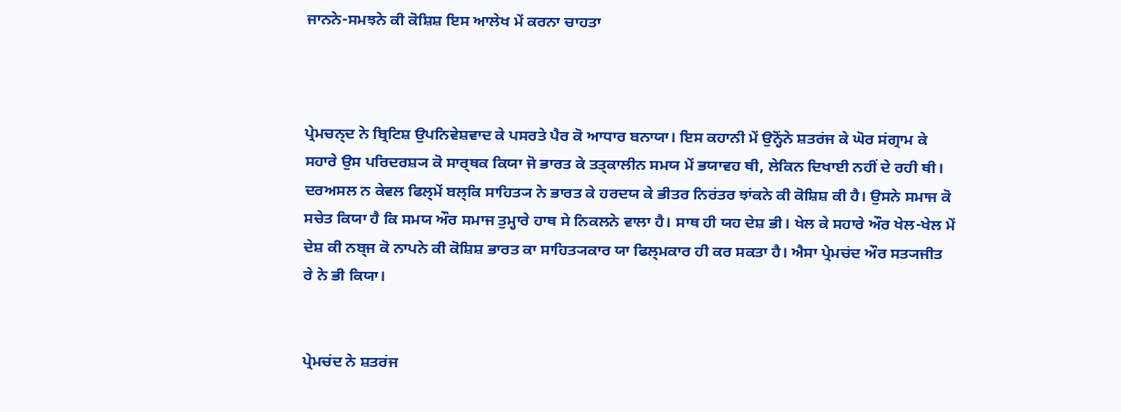ਜਾਨਨੇ-ਸਮਝਨੇ ਕੀ ਕੋਸ਼ਿਸ਼ ਇਸ ਆਲੇਖ ਮੇਂ ਕਰਨਾ ਚਾਹਤਾ



ਪ੍ਰੇਮਚਨ੍ਦ ਨੇ ਬ੍ਰਿਟਿਸ਼ ਉਪਨਿਵੇਸ਼ਵਾਦ ਕੇ ਪਸਰਤੇ ਪੈਰ ਕੋ ਆਧਾਰ ਬਨਾਯਾ। ਇਸ ਕਹਾਨੀ ਮੇਂ ਉਨ੍ਹੋਂਨੇ ਸ਼ਤਰਂਜ ਕੇ ਘੋਰ ਸਂਗ੍ਰਾਮ ਕੇ ਸਹਾਰੇ ਉਸ ਪਰਿਦਰਸ਼੍ਯ ਕੋ ਸਾਰ੍ਥਕ ਕਿਯਾ ਜੋ ਭਾਰਤ ਕੇ ਤਤ੍ਕਾਲੀਨ ਸਮਯ ਮੇਂ ਭਯਾਵਹ ਥੀ, ਲੇਕਿਨ ਦਿਖਾਈ ਨਹੀਂ ਦੇ ਰਹੀ ਥੀ। ਦਰਅਸਲ ਨ ਕੇਵਲ ਫਿਲ੍ਮੇਂ ਬਲ੍ਕਿ ਸਾਹਿਤ੍ਯ ਨੇ ਭਾਰਤ ਕੇ ਹਰਦਯ ਕੇ ਭੀਤਰ ਨਿਰਂਤਰ ਝਾਂਕਨੇ ਕੀ ਕੋਸ਼ਿਸ਼ ਕੀ ਹੈ। ਉਸਨੇ ਸਮਾਜ ਕੋ ਸਚੇਤ ਕਿਯਾ ਹੈ ਕਿ ਸਮਯ ਔਰ ਸਮਾਜ ਤੁਮ੍ਹਾਰੇ ਹਾਥ ਸੇ ਨਿਕਲਨੇ ਵਾਲਾ ਹੈ। ਸਾਥ ਹੀ ਯਹ ਦੇਸ਼ ਭੀ। ਖੇਲ ਕੇ ਸਹਾਰੇ ਔਰ ਖੇਲ-ਖੇਲ ਮੇਂ ਦੇਸ਼ ਕੀ ਨਬ੍ਜ ਕੋ ਨਾਪਨੇ ਕੀ ਕੋਸ਼ਿਸ਼ ਭਾਰਤ ਕਾ ਸਾਹਿਤ੍ਯਕਾਰ ਯਾ ਫਿਲ੍ਮਕਾਰ ਹੀ ਕਰ ਸਕਤਾ ਹੈ। ਐਸਾ ਪ੍ਰੇਮਚਂਦ ਔਰ ਸਤ੍ਯਜੀਤ ਰੇ ਨੇ ਭੀ ਕਿਯਾ।


ਪ੍ਰੇਮਚਂਦ ਨੇ ਸ਼ਤਰਂਜ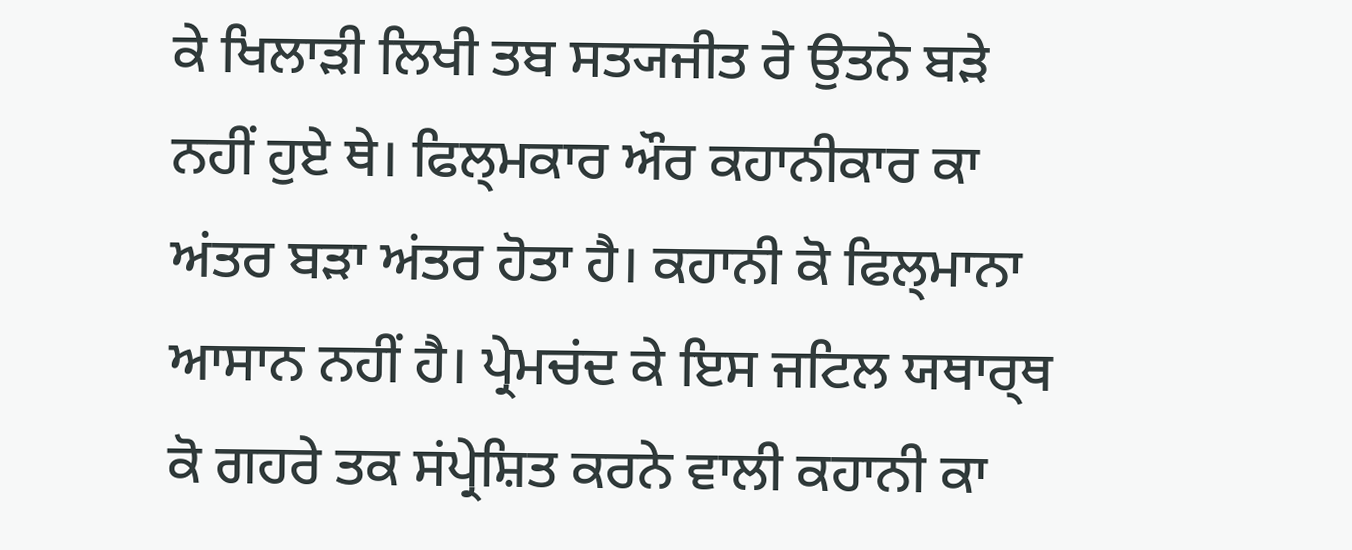ਕੇ ਖਿਲਾਡ਼ੀ ਲਿਖੀ ਤਬ ਸਤ੍ਯਜੀਤ ਰੇ ਉਤਨੇ ਬਡ਼ੇ ਨਹੀਂ ਹੁਏ ਥੇ। ਫਿਲ੍ਮਕਾਰ ਔਰ ਕਹਾਨੀਕਾਰ ਕਾ ਅਂਤਰ ਬਡ਼ਾ ਅਂਤਰ ਹੋਤਾ ਹੈ। ਕਹਾਨੀ ਕੋ ਫਿਲ੍ਮਾਨਾ ਆਸਾਨ ਨਹੀਂ ਹੈ। ਪ੍ਰੇਮਚਂਦ ਕੇ ਇਸ ਜਟਿਲ ਯਥਾਰ੍ਥ ਕੋ ਗਹਰੇ ਤਕ ਸਂਪ੍ਰੇਸ਼ਿਤ ਕਰਨੇ ਵਾਲੀ ਕਹਾਨੀ ਕਾ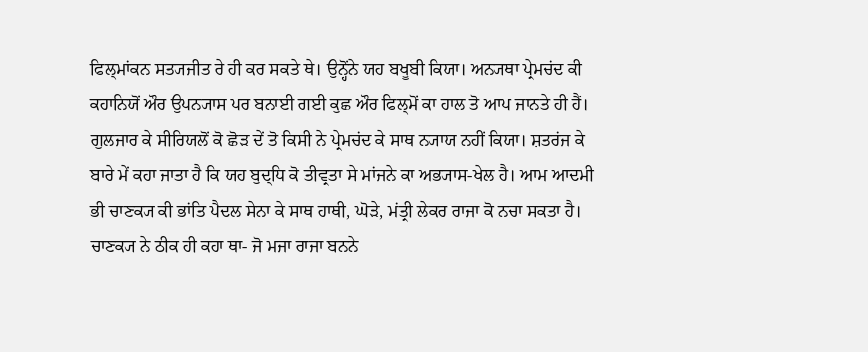ਫਿਲ੍ਮਾਂਕਨ ਸਤ੍ਯਜੀਤ ਰੇ ਹੀ ਕਰ ਸਕਤੇ ਥੇ। ਉਨ੍ਹੋਂਨੇ ਯਹ ਬਖੂਬੀ ਕਿਯਾ। ਅਨ੍ਯਥਾ ਪ੍ਰੇਮਚਂਦ ਕੀ ਕਹਾਨਿਯੋਂ ਔਰ ਉਪਨ੍ਯਾਸ ਪਰ ਬਨਾਈ ਗਈ ਕੁਛ ਔਰ ਫਿਲ੍ਮੋਂ ਕਾ ਹਾਲ ਤੋ ਆਪ ਜਾਨਤੇ ਹੀ ਹੈਂ। ਗੁਲਜਾਰ ਕੇ ਸੀਰਿਯਲੋਂ ਕੋ ਛੋਡ਼ ਦੇਂ ਤੋ ਕਿਸੀ ਨੇ ਪ੍ਰੇਮਚਂਦ ਕੇ ਸਾਥ ਨ੍ਯਾਯ ਨਹੀਂ ਕਿਯਾ। ਸ਼ਤਰਂਜ ਕੇ ਬਾਰੇ ਮੇਂ ਕਹਾ ਜਾਤਾ ਹੈ ਕਿ ਯਹ ਬੁਦ੍ਧਿ ਕੋ ਤੀਵ੍ਰਤਾ ਸੇ ਮਾਂਜਨੇ ਕਾ ਅਭ੍ਯਾਸ-ਖੇਲ ਹੈ। ਆਮ ਆਦਮੀ ਭੀ ਚਾਣਕ੍ਯ ਕੀ ਭਾਂਤਿ ਪੈਦਲ ਸੇਨਾ ਕੇ ਸਾਥ ਹਾਥੀ, ਘੋਡ਼ੇ, ਮਂਤ੍ਰੀ ਲੇਕਰ ਰਾਜਾ ਕੋ ਨਚਾ ਸਕਤਾ ਹੈ। ਚਾਣਕ੍ਯ ਨੇ ਠੀਕ ਹੀ ਕਹਾ ਥਾ- ਜੋ ਮਜਾ ਰਾਜਾ ਬਨਨੇ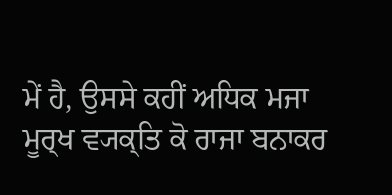ਮੇਂ ਹੈ, ਉਸਸੇ ਕਹੀਂ ਅਧਿਕ ਮਜਾ ਮੂਰ੍ਖ ਵ੍ਯਕ੍ਤਿ ਕੋ ਰਾਜਾ ਬਨਾਕਰ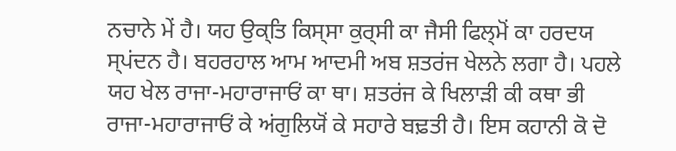ਨਚਾਨੇ ਮੇਂ ਹੈ। ਯਹ ਉਕ੍ਤਿ ਕਿਸ੍ਸਾ ਕੁਰ੍ਸੀ ਕਾ ਜੈਸੀ ਫਿਲ੍ਮੋਂ ਕਾ ਹਰਦਯ ਸ੍ਪਂਦਨ ਹੈ। ਬਹਰਹਾਲ ਆਮ ਆਦਮੀ ਅਬ ਸ਼ਤਰਂਜ ਖੇਲਨੇ ਲਗਾ ਹੈ। ਪਹਲੇ ਯਹ ਖੇਲ ਰਾਜਾ-ਮਹਾਰਾਜਾਓਂ ਕਾ ਥਾ। ਸ਼ਤਰਂਜ ਕੇ ਖਿਲਾਡ਼ੀ ਕੀ ਕਥਾ ਭੀ ਰਾਜਾ-ਮਹਾਰਾਜਾਓਂ ਕੇ ਅਂਗੁਲਿਯੋਂ ਕੇ ਸਹਾਰੇ ਬਢ਼ਤੀ ਹੈ। ਇਸ ਕਹਾਨੀ ਕੋ ਦੋ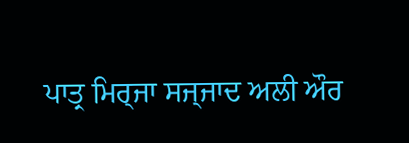ਪਾਤ੍ਰ ਮਿਰ੍ਜਾ ਸਜ੍ਜਾਦ ਅਲੀ ਔਰ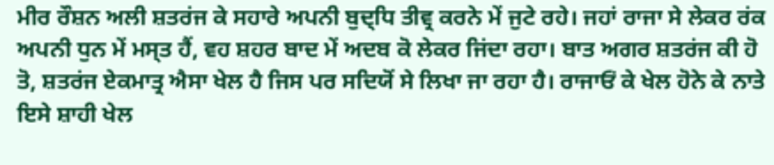ਮੀਰ ਰੌਸ਼ਨ ਅਲੀ ਸ਼ਤਰਂਜ ਕੇ ਸਹਾਰੇ ਅਪਨੀ ਬੁਦ੍ਧਿ ਤੀਵ੍ਰ ਕਰਨੇ ਮੇਂ ਜੁਟੇ ਰਹੇ। ਜਹਾਂ ਰਾਜਾ ਸੇ ਲੇਕਰ ਰਂਕ ਅਪਨੀ ਧੁਨ ਮੇਂ ਮਸ੍ਤ ਹੈਂ, ਵਹ ਸ਼ਹਰ ਬਾਦ ਮੇਂ ਅਦਬ ਕੋ ਲੇਕਰ ਜਿਂਦਾ ਰਹਾ। ਬਾਤ ਅਗਰ ਸ਼ਤਰਂਜ ਕੀ ਹੋ ਤੋ, ਸ਼ਤਰਂਜ ਏਕਮਾਤ੍ਰ ਐਸਾ ਖੇਲ ਹੈ ਜਿਸ ਪਰ ਸਦਿਯੋਂ ਸੇ ਲਿਖਾ ਜਾ ਰਹਾ ਹੈ। ਰਾਜਾਓਂ ਕੇ ਖੇਲ ਹੋਨੇ ਕੇ ਨਾਤੇ ਇਸੇ ਸ਼ਾਹੀ ਖੇਲ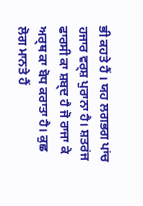ਭੀ ਕਹਤੇ ਹੈਂ । ਯਹ ਲਗਭਗ ਪਾਂਚ ਹਜਾਰ ਵਰ੍ਸ਼ ਪੁਰਾਨਾ ਹੈ। ਸ਼ਤਰਂਜ ਫਾਰਸੀ ਕਾ ਸ਼ਬ੍ਦ ਹੈ ਜੋ ਰਾਜਾ ਕੇ ਅਰ੍ਥ ਕਾ ਬੋਧ ਕਰਾਤਾ ਹੈ। ਕੁਛ ਲੋਗ ਮਾਨਤੇ ਹੈਂ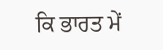ਕਿ ਭਾਰਤ ਮੇਂ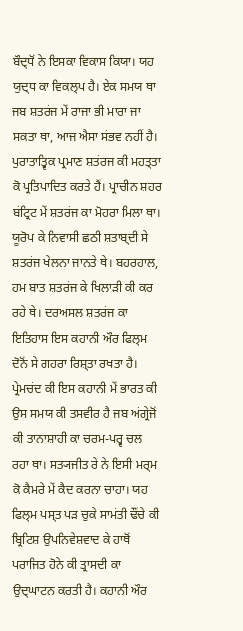ਬੌਦ੍ਧੋਂ ਨੇ ਇਸਕਾ ਵਿਕਾਸ ਕਿਯਾ। ਯਹ ਯੁਦ੍ਧ ਕਾ ਵਿਕਲ੍ਪ ਹੈ। ਏਕ ਸਮਯ ਥਾ ਜਬ ਸ਼ਤਰਂਜ ਮੇਂ ਰਾਜਾ ਭੀ ਮਾਰਾ ਜਾ ਸਕਤਾ ਥਾ, ਆਜ ਐਸਾ ਸਂਭਵ ਨਹੀਂ ਹੈ। ਪੁਰਾਤਾਤ੍ਵਿਕ ਪ੍ਰਮਾਣ ਸ਼ਤਂਰਜ ਕੀ ਮਹਤ੍ਤਾ ਕੋ ਪ੍ਰਤਿਪਾਦਿਤ ਕਰਤੇ ਹੈਂ। ਪ੍ਰਾਚੀਨ ਸ਼ਹਰ ਬਂਟ੍ਰਿਟ ਮੇਂ ਸ਼ਤਰਂਜ ਕਾ ਮੋਹਰਾ ਮਿਲਾ ਥਾ। ਯੂਰੋਪ ਕੇ ਨਿਵਾਸੀ ਛਠੀ ਸ਼ਤਾਬ੍ਦੀ ਸੇ ਸ਼ਤਰਂਜ ਖੇਲਨਾ ਜਾਨਤੇ ਥੇ। ਬਹਰਹਾਲ, ਹਮ ਬਾਤ ਸ਼ਤਰਂਜ ਕੇ ਖਿਲਾਡ਼ੀ ਕੀ ਕਰ ਰਹੇ ਥੇ। ਦਰਅਸਲ ਸ਼ਤਰਂਜ ਕਾ ਇਤਿਹਾਸ ਇਸ ਕਹਾਨੀ ਔਰ ਫਿਲ੍ਮ ਦੋਨੋਂ ਸੇ ਗਹਰਾ ਰਿਸ਼੍ਤਾ ਰਖਤਾ ਹੈ। ਪ੍ਰੇਮਚਂਦ ਕੀ ਇਸ ਕਹਾਨੀ ਮੇਂ ਭਾਰਤ ਕੀ ਉਸ ਸਮਯ ਕੀ ਤਸਵੀਰ ਹੈ ਜਬ ਅਂਗ੍ਰੇਜੋਂ ਕੀ ਤਾਨਾਸ਼ਾਹੀ ਕਾ ਚਰਮ-ਪਰ੍ਵ ਚਲ ਰਹਾ ਥਾ। ਸਤ੍ਯਜੀਤ ਰੇ ਨੇ ਇਸੀ ਮਰ੍ਮ ਕੋ ਕੈਮਰੇ ਮੇਂ ਕੈਦ ਕਰਨਾ ਚਾਹਾ। ਯਹ ਫਿਲ੍ਮ ਪਸ੍ਤ ਪਡ਼ ਚੁਕੇ ਸਾਮਂਤੀ ਢੌਂਚੇ ਕੀ ਬ੍ਰਿਟਿਸ਼ ਉਪਨਿਵੇਸ਼ਵਾਦ ਕੇ ਹਾਥੋਂ ਪਰਾਜਿਤ ਹੋਨੇ ਕੀ ਤ੍ਰਾਸਦੀ ਕਾ ਉਦ੍ਘਾਟਨ ਕਰਤੀ ਹੈ। ਕਹਾਨੀ ਔਰ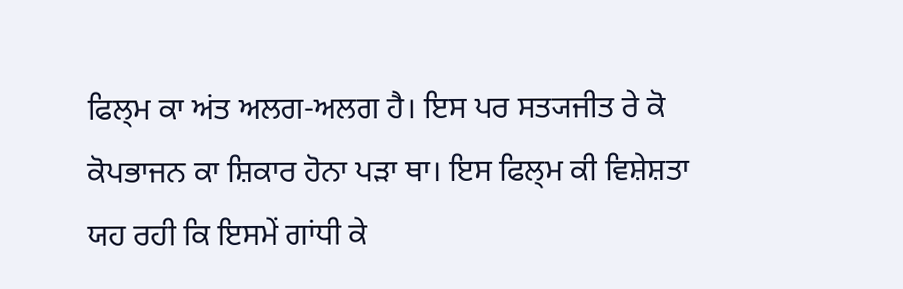ਫਿਲ੍ਮ ਕਾ ਅਂਤ ਅਲਗ-ਅਲਗ ਹੈ। ਇਸ ਪਰ ਸਤ੍ਯਜੀਤ ਰੇ ਕੋ ਕੋਪਭਾਜਨ ਕਾ ਸ਼ਿਕਾਰ ਹੋਨਾ ਪਡ਼ਾ ਥਾ। ਇਸ ਫਿਲ੍ਮ ਕੀ ਵਿਸ਼ੇਸ਼ਤਾ ਯਹ ਰਹੀ ਕਿ ਇਸਮੇਂ ਗਾਂਧੀ ਕੇ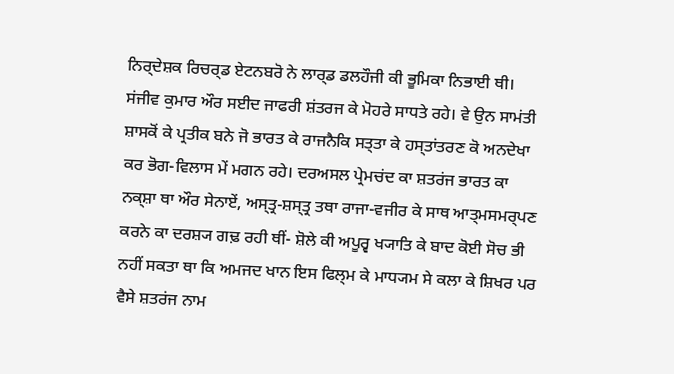ਨਿਰ੍ਦੇਸ਼ਕ ਰਿਚਰ੍ਡ ਏਟਨਬਰੋ ਨੇ ਲਾਰ੍ਡ ਡਲਹੌਜੀ ਕੀ ਭੂਮਿਕਾ ਨਿਭਾਈ ਥੀ। ਸਂਜੀਵ ਕੁਮਾਰ ਔਰ ਸਈਦ ਜਾਫਰੀ ਸ਼ਂਤਰਜ ਕੇ ਮੋਹਰੇ ਸਾਧਤੇ ਰਹੇ। ਵੇ ਉਨ ਸਾਮਂਤੀ ਸ਼ਾਸਕੋਂ ਕੇ ਪ੍ਰਤੀਕ ਬਨੇ ਜੋ ਭਾਰਤ ਕੇ ਰਾਜਨੈਕਿ ਸਤ੍ਤਾ ਕੇ ਹਸ੍ਤਾਂਤਰਣ ਕੋ ਅਨਦੇਖਾ ਕਰ ਭੋਗ-ਵਿਲਾਸ ਮੇਂ ਮਗਨ ਰਹੇ। ਦਰਅਸਲ ਪ੍ਰੇਮਚਂਦ ਕਾ ਸ਼ਤਰਂਜ ਭਾਰਤ ਕਾ ਨਕ੍ਸ਼ਾ ਥਾ ਔਰ ਸੇਨਾਏਂ, ਅਸ੍ਤ੍ਰ-ਸ਼ਸ੍ਤ੍ਰ ਤਥਾ ਰਾਜਾ-ਵਜੀਰ ਕੇ ਸਾਥ ਆਤ੍ਮਸਮਰ੍ਪਣ ਕਰਨੇ ਕਾ ਦਰਸ਼੍ਯ ਗਢ਼ ਰਹੀ ਥੀਂ- ਸ਼ੋਲੇ ਕੀ ਅਪੂਰ੍ਵ ਖ੍ਯਾਤਿ ਕੇ ਬਾਦ ਕੋਈ ਸੋਚ ਭੀ ਨਹੀਂ ਸਕਤਾ ਥਾ ਕਿ ਅਮਜਦ ਖਾਨ ਇਸ ਫਿਲ੍ਮ ਕੇ ਮਾਧ੍ਯਮ ਸੇ ਕਲਾ ਕੇ ਸ਼ਿਖਰ ਪਰ ਵੈਸੇ ਸ਼ਤਰਂਜ ਨਾਮ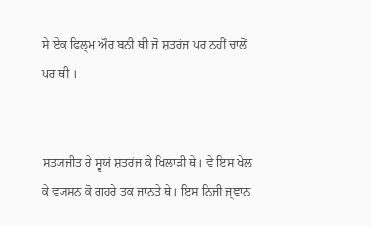ਸੇ ਏਕ ਫਿਲ੍ਮ ਔਰ ਬਨੀ ਥੀ ਜੋ ਸ਼ਤਰਂਜ ਪਰ ਨਹੀਂ ਚਾਲੋਂ ਪਰ ਥੀ ।


ਸਤ੍ਯਜੀਤ ਰੇ ਸ੍ਵਯਂ ਸ਼ਤਰਂਜ ਕੇ ਖਿਲਾਡ਼ੀ ਥੇ। ਵੇ ਇਸ ਖੇਲ ਕੇ ਵ੍ਯਸਨ ਕੋ ਗਹਰੇ ਤਕ ਜਾਨਤੇ ਥੇ। ਇਸ ਨਿਜੀ ਜ੍ਞਾਨ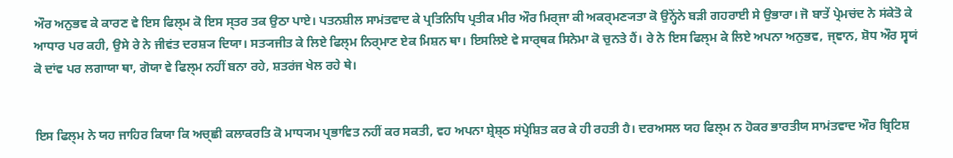ਔਰ ਅਨੁਭਵ ਕੇ ਕਾਰਣ ਵੇ ਇਸ ਫਿਲ੍ਮ ਕੋ ਇਸ ਸ੍ਤਰ ਤਕ ਉਠਾ ਪਾਏ। ਪਤਨਸ਼ੀਲ ਸਾਮਂਤਵਾਦ ਕੇ ਪ੍ਰਤਿਨਿਧਿ ਪ੍ਰਤੀਕ ਮੀਰ ਔਰ ਮਿਰ੍ਜਾ ਕੀ ਅਕਰ੍ਮਣ੍ਯਤਾ ਕੋ ਉਨ੍ਹੋਂਨੇ ਬਡ਼ੀ ਗਹਰਾਈ ਸੇ ਉਭਾਰਾ। ਜੋ ਬਾਤੇਂ ਪ੍ਰੇਮਚਂਦ ਨੇ ਸਂਕੇਤੋ ਕੇ ਆਧਾਰ ਪਰ ਕਹੀ, ਉਸੇ ਰੇ ਨੇ ਜੀਵਂਤ ਦਰਸ਼੍ਯ ਦਿਯਾ। ਸਤ੍ਯਜੀਤ ਕੇ ਲਿਏ ਫਿਲ੍ਮ ਨਿਰ੍ਮਾਣ ਏਕ ਮਿਸ਼ਨ ਥਾ। ਇਸਲਿਏ ਵੇ ਸਾਰ੍ਥਕ ਸਿਨੇਮਾ ਕੋ ਚੁਨਤੇ ਹੈਂ। ਰੇ ਨੇ ਇਸ ਫਿਲ੍ਮ ਕੇ ਲਿਏ ਅਪਨਾ ਅਨੁਭਵ, ਜ੍ਞਾਨ, ਸ਼ੋਧ ਔਰ ਸ੍ਵਯਂ ਕੋ ਦਾਂਵ ਪਰ ਲਗਾਯਾ ਥਾ, ਗੋਯਾ ਵੇ ਫਿਲ੍ਮ ਨਹੀਂ ਬਨਾ ਰਹੇ, ਸ਼ਤਰਂਜ ਖੇਲ ਰਹੇ ਥੇ।


ਇਸ ਫਿਲ੍ਮ ਨੇ ਯਹ ਜਾਹਿਰ ਕਿਯਾ ਕਿ ਅਚ੍ਛੀ ਕਲਾਕਰਤਿ ਕੋ ਮਾਧ੍ਯਮ ਪ੍ਰਭਾਵਿਤ ਨਹੀਂ ਕਰ ਸਕਤੀ, ਵਹ ਅਪਨਾ ਸ਼੍ਰੇਸ਼੍ਠ ਸਂਪ੍ਰੇਸ਼ਿਤ ਕਰ ਕੇ ਹੀ ਰਹਤੀ ਹੈ। ਦਰਅਸਲ ਯਹ ਫਿਲ੍ਮ ਨ ਹੋਕਰ ਭਾਰਤੀਯ ਸਾਮਂਤਵਾਦ ਔਰ ਬ੍ਰਿਟਿਸ਼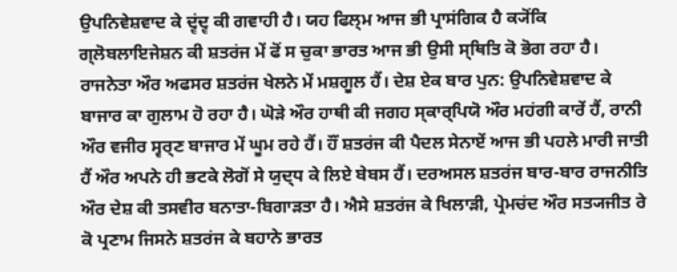ਉਪਨਿਵੇਸ਼ਵਾਦ ਕੇ ਦ੍ਵਂਦ੍ਵ ਕੀ ਗਵਾਹੀ ਹੈ। ਯਹ ਫਿਲ੍ਮ ਆਜ ਭੀ ਪ੍ਰਾਸਂਗਿਕ ਹੈ ਕ੍ਯੋਂਕਿ ਗ੍ਲੋਬਲਾਇਜੇਸ਼ਨ ਕੀ ਸ਼ਤਰਂਜ ਮੇਂ ਫੋਂ ਸ ਚੁਕਾ ਭਾਰਤ ਆਜ ਭੀ ਉਸੀ ਸ੍ਥਿਤਿ ਕੋ ਭੋਗ ਰਹਾ ਹੈ। ਰਾਜਨੇਤਾ ਔਰ ਅਫਸਰ ਸ਼ਤਰਂਜ ਖੇਲਨੇ ਮੇਂ ਮਸ਼ਗੂਲ ਹੈਂ। ਦੇਸ਼ ਏਕ ਬਾਰ ਪੁਨ: ਉਪਨਿਵੇਸ਼ਵਾਦ ਕੇ ਬਾਜਾਰ ਕਾ ਗੁਲਾਮ ਹੋ ਰਹਾ ਹੈ। ਘੋਡ਼ੇ ਔਰ ਹਾਥੀ ਕੀ ਜਗਹ ਸ੍ਕਾਰ੍ਪਿਯੋ ਔਰ ਮਹਂਗੀ ਕਾਰੇਂ ਹੈਂ, ਰਾਨੀ ਔਰ ਵਜੀਰ ਸ੍ਵਰ੍ਣ ਬਾਜਾਰ ਮੇਂ ਘੂਮ ਰਹੇ ਹੈਂ। ਹੌਂ ਸ਼ਤਰਂਜ ਕੀ ਪੈਦਲ ਸੇਨਾਏਂ ਆਜ ਭੀ ਪਹਲੇ ਮਾਰੀ ਜਾਤੀ ਹੈਂ ਔਰ ਅਪਨੇ ਹੀ ਭਟਕੇ ਲੋਗੋਂ ਸੇ ਯੁਦ੍ਧ ਕੇ ਲਿਏ ਬੇਬਸ ਹੈਂ। ਦਰਅਸਲ ਸ਼ਤਰਂਜ ਬਾਰ-ਬਾਰ ਰਾਜਨੀਤਿ ਔਰ ਦੇਸ਼ ਕੀ ਤਸਵੀਰ ਬਨਾਤਾ-ਬਿਗਾਡ਼ਤਾ ਹੈ। ਐਸੇ ਸ਼ਤਰਂਜ ਕੇ ਖਿਲਾਡ਼ੀ, ਪ੍ਰੇਮਚਂਦ ਔਰ ਸਤ੍ਯਜੀਤ ਰੇ ਕੋ ਪ੍ਰਣਾਮ ਜਿਸਨੇ ਸ਼ਤਰਂਜ ਕੇ ਬਹਾਨੇ ਭਾਰਤ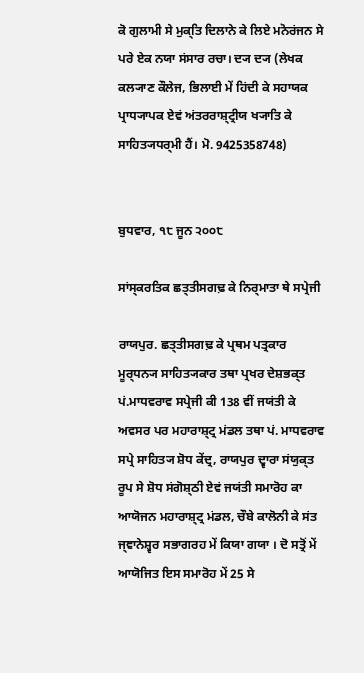ਕੋ ਗੁਲਾਮੀ ਸੇ ਮੁਕ੍ਤਿ ਦਿਲਾਨੇ ਕੇ ਲਿਏ ਮਨੋਰਂਜਨ ਸੇ ਪਰੇ ਏਕ ਨਯਾ ਸਂਸਾਰ ਰਚਾ। ਦ੍ਯ ਦ੍ਯ (ਲੇਖਕ ਕਲ੍ਯਾਣ ਕੌਲੇਜ, ਭਿਲਾਈ ਮੇਂ ਹਿਂਦੀ ਕੇ ਸਹਾਯਕ ਪ੍ਰਾਧ੍ਯਾਪਕ ਏਵਂ ਅਂਤਰਰਾਸ਼੍ਟ੍ਰੀਯ ਖ੍ਯਾਤਿ ਕੇ ਸਾਹਿਤ੍ਯਧਰ੍ਮੀ ਹੈਂ। ਮੋ. 9425358748)


ਬੁਧਵਾਰ, ੧੮ ਜੂਨ ੨੦੦੮

ਸਾਂਸ੍ਕਰਤਿਕ ਛਤ੍ਤੀਸਗਢ਼ ਕੇ ਨਿਰ੍ਮਾਤਾ ਥੇ ਸਪ੍ਰੇਜੀ

ਰਾਯਪੁਰ. ਛਤ੍ਤੀਸਗਢ਼ ਕੇ ਪ੍ਰਥਮ ਪਤ੍ਰਕਾਰ ਮੂਰ੍ਧਨ੍ਯ ਸਾਹਿਤ੍ਯਕਾਰ ਤਥਾ ਪ੍ਰਖਰ ਦੇਸ਼ਭਕ੍ਤ ਪਂ.ਮਾਧਵਰਾਵ ਸਪ੍ਰੇਜੀ ਕੀ 138 ਵੀਂ ਜਯਂਤੀ ਕੇ ਅਵਸਰ ਪਰ ਮਹਾਰਾਸ਼੍ਟ੍ਰ ਮਂਡਲ ਤਥਾ ਪਂ. ਮਾਧਵਰਾਵ ਸਪ੍ਰੇ ਸਾਹਿਤ੍ਯ ਸ਼ੋਧ ਕੇਂਦ੍ਰ, ਰਾਯਪੁਰ ਦ੍ਵਾਰਾ ਸਂਯੁਕ੍ਤ ਰੂਪ ਸੇ ਸ਼ੋਧ ਸਂਗੋਸ਼੍ਠੀ ਏਵਂ ਜਯਂਤੀ ਸਮਾਰੋਹ ਕਾ ਆਯੋਜਨ ਮਹਾਰਾਸ਼੍ਟ੍ਰ ਮਂਡਲ, ਚੌਬੇ ਕਾਲੋਨੀ ਕੇ ਸਂਤ ਜ੍ਞਾਨੇਸ਼੍ਵਰ ਸਭਾਗਰਹ ਮੇਂ ਕਿਯਾ ਗਯਾ । ਦੋ ਸਤ੍ਰੋਂ ਮੇਂ ਆਯੋਜਿਤ ਇਸ ਸਮਾਰੋਹ ਮੇਂ 25 ਸੇ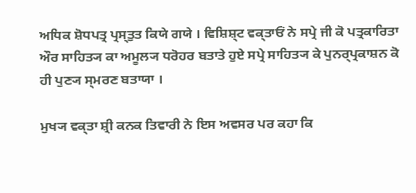ਅਧਿਕ ਸ਼ੋਧਪਤ੍ਰ ਪ੍ਰਸ੍ਤੁਤ ਕਿਯੇ ਗਯੇ । ਵਿਸ਼ਿਸ਼੍ਟ ਵਕ੍ਤਾਓਂ ਨੇ ਸਪ੍ਰੇ ਜੀ ਕੋ ਪਤ੍ਰਕਾਰਿਤਾ ਔਰ ਸਾਹਿਤ੍ਯ ਕਾ ਅਮੂਲ੍ਯ ਧਰੋਹਰ ਬਤਾਤੇ ਹੁਏ ਸਪ੍ਰੇ ਸਾਹਿਤ੍ਯ ਕੇ ਪੁਨਰ੍ਪ੍ਰਕਾਸ਼ਨ ਕੋ ਹੀ ਪੁਣ੍ਯ ਸ੍ਮਰਣ ਬਤਾਯਾ ।

ਮੁਖ੍ਯ ਵਕ੍ਤਾ ਸ਼੍ਰੀ ਕਨਕ ਤਿਵਾਰੀ ਨੇ ਇਸ ਅਵਸਰ ਪਰ ਕਹਾ ਕਿ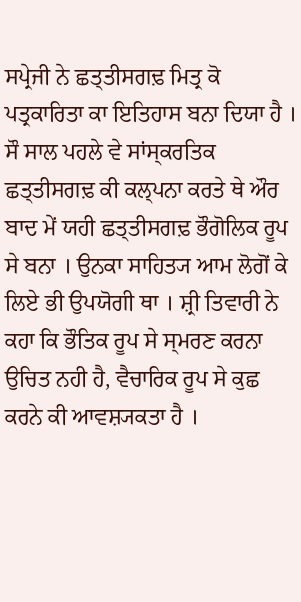ਸਪ੍ਰੇਜੀ ਨੇ ਛਤ੍ਤੀਸਗਢ਼ ਮਿਤ੍ਰ ਕੋ ਪਤ੍ਰਕਾਰਿਤਾ ਕਾ ਇਤਿਹਾਸ ਬਨਾ ਦਿਯਾ ਹੈ । ਸੌ ਸਾਲ ਪਹਲੇ ਵੇ ਸਾਂਸ੍ਕਰਤਿਕ ਛਤ੍ਤੀਸਗਢ਼ ਕੀ ਕਲ੍ਪਨਾ ਕਰਤੇ ਥੇ ਔਰ ਬਾਦ ਮੇਂ ਯਹੀ ਛਤ੍ਤੀਸਗਢ਼ ਭੌਗੋਲਿਕ ਰੂਪ ਸੇ ਬਨਾ । ਉਨਕਾ ਸਾਹਿਤ੍ਯ ਆਮ ਲੋਗੋਂ ਕੇ ਲਿਏ ਭੀ ਉਪਯੋਗੀ ਥਾ । ਸ਼੍ਰੀ ਤਿਵਾਰੀ ਨੇ ਕਹਾ ਕਿ ਭੌਤਿਕ ਰੂਪ ਸੇ ਸ੍ਮਰਣ ਕਰਨਾ ਉਚਿਤ ਨਹੀ ਹੈ, ਵੈਚਾਰਿਕ ਰੂਪ ਸੇ ਕੁਛ ਕਰਨੇ ਕੀ ਆਵਸ਼੍ਯਕਤਾ ਹੈ ।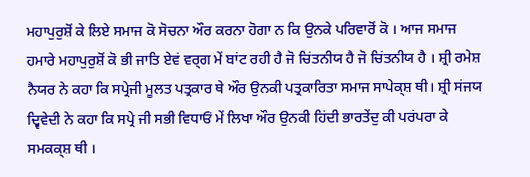ਮਹਾਪੁਰੁਸ਼ੋਂ ਕੇ ਲਿਏ ਸਮਾਜ ਕੋ ਸੋਚਨਾ ਔਰ ਕਰਨਾ ਹੋਗਾ ਨ ਕਿ ਉਨਕੇ ਪਰਿਵਾਰੋਂ ਕੋ । ਆਜ ਸਮਾਜ ਹਮਾਰੇ ਮਹਾਪੁਰੁਸ਼ੋਂ ਕੋ ਭੀ ਜਾਤਿ ਏਵਂ ਵਰ੍ਗ ਮੇਂ ਬਾਂਟ ਰਹੀ ਹੈ ਜੋ ਚਿਂਤਨੀਯ ਹੈ ਜੋ ਚਿਂਤਨੀਯ ਹੈ । ਸ਼੍ਰੀ ਰਮੇਸ਼ ਨੈਯਰ ਨੇ ਕਹਾ ਕਿ ਸਪ੍ਰੇਜੀ ਮੂਲਤ ਪਤ੍ਰਕਾਰ ਥੇ ਔਰ ਉਨਕੀ ਪਤ੍ਰਕਾਰਿਤਾ ਸਮਾਜ ਸਾਪੇਕ੍ਸ਼ ਥੀ। ਸ਼੍ਰੀ ਸਂਜਯ ਦ੍ਵਿਵੇਦੀ ਨੇ ਕਹਾ ਕਿ ਸਪ੍ਰੇ ਜੀ ਸਭੀ ਵਿਧਾਓਂ ਮੇਂ ਲਿਖਾ ਔਰ ਉਨਕੀ ਹਿਂਦੀ ਭਾਰਤੇਂਦੁ ਕੀ ਪਰਂਪਰਾ ਕੇ ਸਮਕਕ੍ਸ਼ ਥੀ ।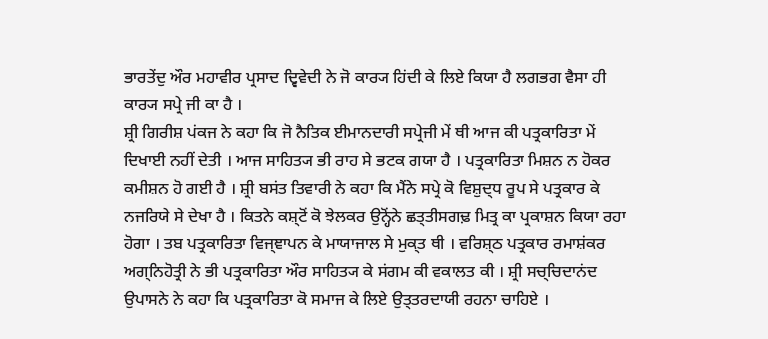ਭਾਰਤੇਂਦੁ ਔਰ ਮਹਾਵੀਰ ਪ੍ਰਸਾਦ ਦ੍ਵਿਵੇਦੀ ਨੇ ਜੋ ਕਾਰ੍ਯ ਹਿਂਦੀ ਕੇ ਲਿਏ ਕਿਯਾ ਹੈ ਲਗਭਗ ਵੈਸਾ ਹੀ ਕਾਰ੍ਯ ਸਪ੍ਰੇ ਜੀ ਕਾ ਹੈ ।
ਸ਼੍ਰੀ ਗਿਰੀਸ਼ ਪਂਕਜ ਨੇ ਕਹਾ ਕਿ ਜੋ ਨੈਤਿਕ ਈਮਾਨਦਾਰੀ ਸਪ੍ਰੇਜੀ ਮੇਂ ਥੀ ਆਜ ਕੀ ਪਤ੍ਰਕਾਰਿਤਾ ਮੇਂ ਦਿਖਾਈ ਨਹੀਂ ਦੇਤੀ । ਆਜ ਸਾਹਿਤ੍ਯ ਭੀ ਰਾਹ ਸੇ ਭਟਕ ਗਯਾ ਹੈ । ਪਤ੍ਰਕਾਰਿਤਾ ਮਿਸ਼ਨ ਨ ਹੋਕਰ ਕਮੀਸ਼ਨ ਹੋ ਗਈ ਹੈ । ਸ਼੍ਰੀ ਬਸਂਤ ਤਿਵਾਰੀ ਨੇ ਕਹਾ ਕਿ ਮੈਂਨੇ ਸਪ੍ਰੇ ਕੋ ਵਿਸ਼ੁਦ੍ਧ ਰੂਪ ਸੇ ਪਤ੍ਰਕਾਰ ਕੇ ਨਜਰਿਯੇ ਸੇ ਦੇਖਾ ਹੈ । ਕਿਤਨੇ ਕਸ਼੍ਟੋਂ ਕੋ ਝੇਲਕਰ ਉਨ੍ਹੋਂਨੇ ਛਤ੍ਤੀਸਗਢ਼ ਮਿਤ੍ਰ ਕਾ ਪ੍ਰਕਾਸ਼ਨ ਕਿਯਾ ਰਹਾ ਹੋਗਾ । ਤਬ ਪਤ੍ਰਕਾਰਿਤਾ ਵਿਜ੍ਞਾਪਨ ਕੇ ਮਾਯਾਜਾਲ ਸੇ ਮੁਕ੍ਤ ਥੀ । ਵਰਿਸ਼੍ਠ ਪਤ੍ਰਕਾਰ ਰਮਾਸ਼ਂਕਰ ਅਗ੍ਨਿਹੋਤ੍ਰੀ ਨੇ ਭੀ ਪਤ੍ਰਕਾਰਿਤਾ ਔਰ ਸਾਹਿਤ੍ਯ ਕੇ ਸਂਗਮ ਕੀ ਵਕਾਲਤ ਕੀ । ਸ਼੍ਰੀ ਸਚ੍ਚਿਦਾਨਂਦ ਉਪਾਸਨੇ ਨੇ ਕਹਾ ਕਿ ਪਤ੍ਰਕਾਰਿਤਾ ਕੋ ਸਮਾਜ ਕੇ ਲਿਏ ਉਤ੍ਤਰਦਾਯੀ ਰਹਨਾ ਚਾਹਿਏ ।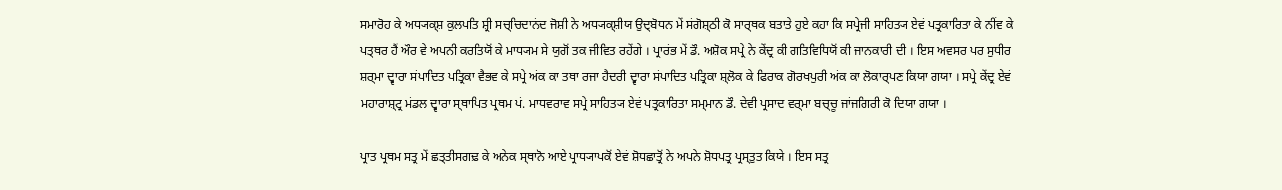ਸਮਾਰੋਹ ਕੇ ਅਧ੍ਯਕ੍ਸ਼ ਕੁਲਪਤਿ ਸ਼੍ਰੀ ਸਚ੍ਚਿਦਾਨਂਦ ਜੋਸ਼ੀ ਨੇ ਅਧ੍ਯਕ੍ਸ਼ੀਯ ਉਦ੍ਬੋਧਨ ਮੇਂ ਸਂਗੋਸ਼੍ਠੀ ਕੋ ਸਾਰ੍ਥਕ ਬਤਾਤੇ ਹੁਏ ਕਹਾ ਕਿ ਸਪ੍ਰੇਜੀ ਸਾਹਿਤ੍ਯ ਏਵਂ ਪਤ੍ਰਕਾਰਿਤਾ ਕੇ ਨੀਂਵ ਕੇ ਪਤ੍ਥਰ ਹੈਂ ਔਰ ਵੇ ਅਪਨੀ ਕਰਤਿਯੋਂ ਕੇ ਮਾਧ੍ਯਮ ਸੇ ਯੁਗੋਂ ਤਕ ਜੀਵਿਤ ਰਹੇਂਗੇ । ਪ੍ਰਾਰਂਭ ਮੇਂ ਡੌ. ਅਸ਼ੋਕ ਸਪ੍ਰੇ ਨੇ ਕੇਂਦ੍ਰ ਕੀ ਗਤਿਵਿਧਿਯੋਂ ਕੀ ਜਾਨਕਾਰੀ ਦੀ । ਇਸ ਅਵਸਰ ਪਰ ਸੁਧੀਰ ਸ਼ਰ੍ਮਾ ਦ੍ਵਾਰਾ ਸਂਪਾਦਿਤ ਪਤ੍ਰਿਕਾ ਵੈਭਵ ਕੇ ਸਪ੍ਰੇ ਅਂਕ ਕਾ ਤਥਾ ਰਜਾ ਹੈਦਰੀ ਦ੍ਵਾਰਾ ਸਂਪਾਦਿਤ ਪਤ੍ਰਿਕਾ ਸ਼੍ਲੋਕ ਕੇ ਫਿਰਾਕ ਗੋਰਖਪੁਰੀ ਅਂਕ ਕਾ ਲੋਕਾਰ੍ਪਣ ਕਿਯਾ ਗਯਾ । ਸਪ੍ਰੇ ਕੇਂਦ੍ਰ ਏਵਂ ਮਹਾਰਾਸ਼੍ਟ੍ਰ ਮਂਡਲ ਦ੍ਵਾਰਾ ਸ੍ਥਾਪਿਤ ਪ੍ਰਥਮ ਪਂ. ਮਾਧਵਰਾਵ ਸਪ੍ਰੇ ਸਾਹਿਤ੍ਯ ਏਵਂ ਪਤ੍ਰਕਾਰਿਤਾ ਸਮ੍ਮਾਨ ਡੌ. ਦੇਵੀ ਪ੍ਰਸਾਦ ਵਰ੍ਮਾ ਬਚ੍ਚੂ ਜਾਂਜਗਿਰੀ ਕੋ ਦਿਯਾ ਗਯਾ ।

ਪ੍ਰਾਤ ਪ੍ਰਥਮ ਸਤ੍ਰ ਮੇਂ ਛਤ੍ਤੀਸਗਢ਼ ਕੇ ਅਨੇਕ ਸ੍ਥਾਨੋ ਆਏ ਪ੍ਰਾਧ੍ਯਾਪਕੋਂ ਏਵਂ ਸ਼ੋਧਛਾਤ੍ਰੋਂ ਨੇ ਅਪਨੇ ਸ਼ੋਧਪਤ੍ਰ ਪ੍ਰਸ੍ਤੁਤ ਕਿਯੇ । ਇਸ ਸਤ੍ਰ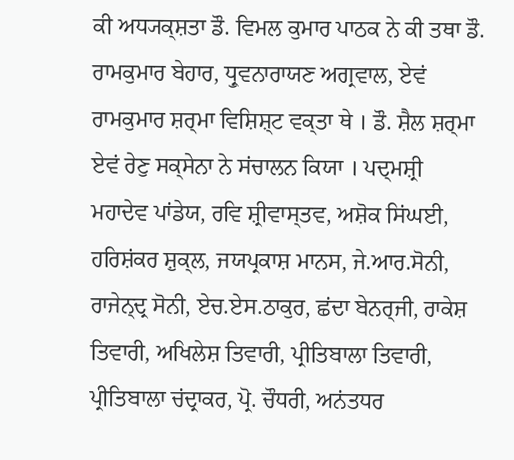ਕੀ ਅਧ੍ਯਕ੍ਸ਼ਤਾ ਡੌ. ਵਿਮਲ ਕੁਮਾਰ ਪਾਠਕ ਨੇ ਕੀ ਤਥਾ ਡੌ. ਰਾਮਕੁਮਾਰ ਬੇਹਾਰ, ਧ੍ਰੁਵਨਾਰਾਯਣ ਅਗ੍ਰਵਾਲ, ਏਵਂ ਰਾਮਕੁਮਾਰ ਸ਼ਰ੍ਮਾ ਵਿਸ਼ਿਸ਼੍ਟ ਵਕ੍ਤਾ ਥੇ । ਡੌ. ਸ਼ੈਲ ਸ਼ਰ੍ਮਾ ਏਵਂ ਰੇਣੁ ਸਕ੍ਸੇਨਾ ਨੇ ਸਂਚਾਲਨ ਕਿਯਾ । ਪਦ੍ਮਸ਼੍ਰੀ ਮਹਾਦੇਵ ਪਾਂਡੇਯ, ਰਵਿ ਸ਼੍ਰੀਵਾਸ੍ਤਵ, ਅਸ਼ੋਕ ਸਿਂਘਈ, ਹਰਿਸ਼ਂਕਰ ਸ਼ੁਕ੍ਲ, ਜਯਪ੍ਰਕਾਸ਼ ਮਾਨਸ, ਜੇ.ਆਰ.ਸੋਨੀ, ਰਾਜੇਨ੍ਦ੍ਰ ਸੋਨੀ, ਏਚ.ਏਸ.ਠਾਕੁਰ, ਛਂਦਾ ਬੇਨਰ੍ਜੀ, ਰਾਕੇਸ਼ ਤਿਵਾਰੀ, ਅਖਿਲੇਸ਼ ਤਿਵਾਰੀ, ਪ੍ਰੀਤਿਬਾਲਾ ਤਿਵਾਰੀ, ਪ੍ਰੀਤਿਬਾਲਾ ਚਂਦ੍ਰਾਕਰ, ਪ੍ਰੋ. ਚੌਧਰੀ, ਅਨਂਤਧਰ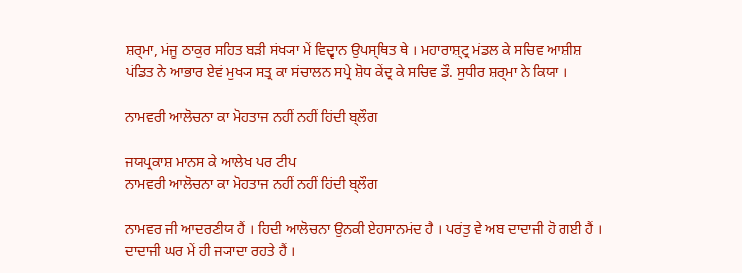ਸ਼ਰ੍ਮਾ, ਮਂਜੂ ਠਾਕੁਰ ਸਹਿਤ ਬਡ਼ੀ ਸਂਖ੍ਯਾ ਮੇਂ ਵਿਦ੍ਵਾਨ ਉਪਸ੍ਥਿਤ ਥੇ । ਮਹਾਰਾਸ਼੍ਟ੍ਰ ਮਂਡਲ ਕੇ ਸਚਿਵ ਆਸ਼ੀਸ਼ ਪਂਡਿਤ ਨੇ ਆਭਾਰ ਏਵਂ ਮੁਖ੍ਯ ਸਤ੍ਰ ਕਾ ਸਂਚਾਲਨ ਸਪ੍ਰੇ ਸ਼ੋਧ ਕੇਂਦ੍ਰ ਕੇ ਸਚਿਵ ਡੌ. ਸੁਧੀਰ ਸ਼ਰ੍ਮਾ ਨੇ ਕਿਯਾ ।

ਨਾਮਵਰੀ ਆਲੋਚਨਾ ਕਾ ਮੋਹਤਾਜ ਨਹੀਂ ਨਹੀਂ ਹਿਂਦੀ ਬ੍ਲੌਗ

ਜਯਪ੍ਰਕਾਸ਼ ਮਾਨਸ ਕੇ ਆਲੇਖ ਪਰ ਟੀਪ
ਨਾਮਵਰੀ ਆਲੋਚਨਾ ਕਾ ਮੋਹਤਾਜ ਨਹੀਂ ਨਹੀਂ ਹਿਂਦੀ ਬ੍ਲੌਗ

ਨਾਮਵਰ ਜੀ ਆਦਰਣੀਯ ਹੈਂ । ਹਿਦੀ ਆਲੋਚਨਾ ਉਨਕੀ ਏਹਸਾਨਮਂਦ ਹੈ । ਪਰਂਤੁ ਵੇ ਅਬ ਦਾਦਾਜੀ ਹੋ ਗਈ ਹੈਂ । ਦਾਦਾਜੀ ਘਰ ਮੇਂ ਹੀ ਜ੍ਯਾਦਾ ਰਹਤੇ ਹੈਂ ।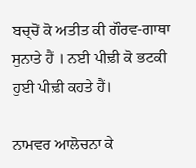ਬਚ੍ਚੋਂ ਕੋ ਅਤੀਤ ਕੀ ਗੌਰਵ-ਗਾਥਾ ਸੁਨਾਤੇ ਹੈਂ । ਨਈ ਪੀਢ਼ੀ ਕੋ ਭਟਕੀ ਹੁਈ ਪੀਢ਼ੀ ਕਹਤੇ ਹੈਂ।

ਨਾਮਵਰ ਆਲੋਚਨਾ ਕੇ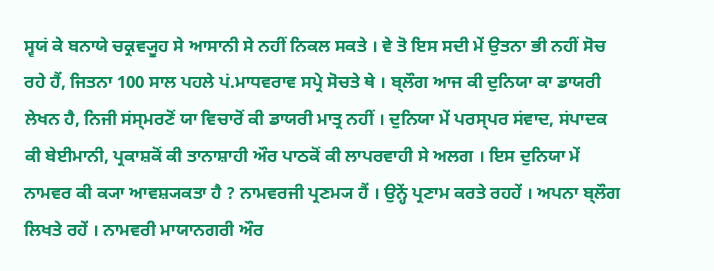ਸ੍ਵਯਂ ਕੇ ਬਨਾਯੇ ਚਕ੍ਰਵ੍ਯੂਹ ਸੇ ਆਸਾਨੀ ਸੇ ਨਹੀਂ ਨਿਕਲ ਸਕਤੇ । ਵੇ ਤੋ ਇਸ ਸਦੀ ਮੇਂ ਉਤਨਾ ਭੀ ਨਹੀਂ ਸੋਚ ਰਹੇ ਹੈਂ, ਜਿਤਨਾ 100 ਸਾਲ ਪਹਲੇ ਪਂ.ਮਾਧਵਰਾਵ ਸਪ੍ਰੇ ਸੋਚਤੇ ਥੇ । ਬ੍ਲੌਗ ਆਜ ਕੀ ਦੁਨਿਯਾ ਕਾ ਡਾਯਰੀ ਲੇਖਨ ਹੈ, ਨਿਜੀ ਸਂਸ੍ਮਰਣੋਂ ਯਾ ਵਿਚਾਰੋਂ ਕੀ ਡਾਯਰੀ ਮਾਤ੍ਰ ਨਹੀਂ । ਦੁਨਿਯਾ ਮੇਂ ਪਰਸ੍ਪਰ ਸਂਵਾਦ, ਸਂਪਾਦਕ ਕੀ ਬੇਈਮਾਨੀ, ਪ੍ਰਕਾਸ਼ਕੋਂ ਕੀ ਤਾਨਾਸ਼ਾਹੀ ਔਰ ਪਾਠਕੋਂ ਕੀ ਲਾਪਰਵਾਹੀ ਸੇ ਅਲਗ । ਇਸ ਦੁਨਿਯਾ ਮੇਂ ਨਾਮਵਰ ਕੀ ਕ੍ਯਾ ਆਵਸ਼੍ਯਕਤਾ ਹੈ ? ਨਾਮਵਰਜੀ ਪ੍ਰਣਮ੍ਯ ਹੈਂ । ਉਨ੍ਹੇਂ ਪ੍ਰਣਾਮ ਕਰਤੇ ਰਹਹੇਂ । ਅਪਨਾ ਬ੍ਲੌਗ ਲਿਖਤੇ ਰਹੇਂ । ਨਾਮਵਰੀ ਮਾਯਾਨਗਰੀ ਔਰ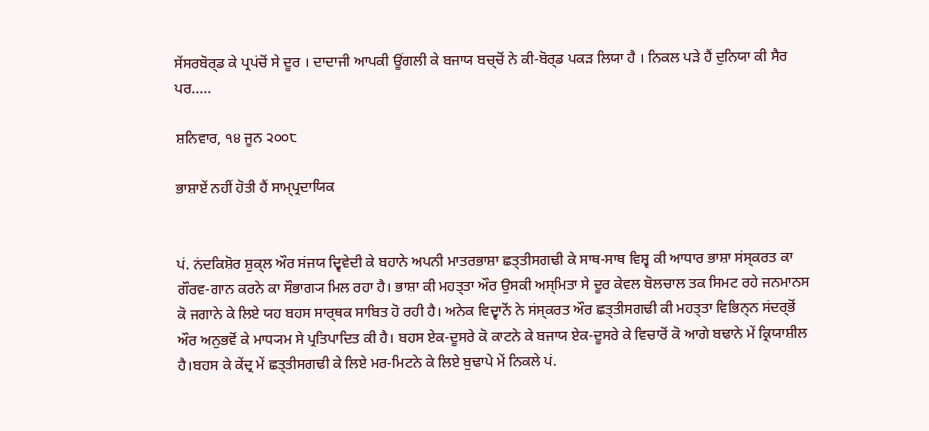ਸੇਂਸਰਬੋਰ੍ਡ ਕੇ ਪ੍ਰਪਂਚੋਂ ਸੇ ਦੂਰ । ਦਾਦਾਜੀ ਆਪਕੀ ਊਂਗਲੀ ਕੇ ਬਜਾਯ ਬਚ੍ਚੋਂ ਨੇ ਕੀ-ਬੋਰ੍ਡ ਪਕਡ਼ ਲਿਯਾ ਹੈ । ਨਿਕਲ ਪਡ਼ੇ ਹੈਂ ਦੁਨਿਯਾ ਕੀ ਸੈਰ ਪਰ.....

ਸ਼ਨਿਵਾਰ, ੧੪ ਜੂਨ ੨੦੦੮

ਭਾਸ਼ਾਏਂ ਨਹੀਂ ਹੋਤੀ ਹੈਂ ਸਾਮ੍ਪ੍ਰਦਾਯਿਕ


ਪਂ. ਨਂਦਕਿਸ਼ੋਰ ਸ਼ੁਕ੍ਲ ਔਰ ਸਂਜਯ ਦ੍ਵਿਵੇਦੀ ਕੇ ਬਹਾਨੇ ਅਪਨੀ ਮਾਤਰਭਾਸ਼ਾ ਛਤ੍ਤੀਸਗਢੀ ਕੇ ਸਾਥ-ਸਾਥ ਵਿਸ਼੍ਵ ਕੀ ਆਧਾਰ ਭਾਸ਼ਾ ਸਂਸ੍ਕਰਤ ਕਾ ਗੌਰਵ-ਗਾਨ ਕਰਨੇ ਕਾ ਸੌਭਾਗ੍ਯ ਮਿਲ ਰਹਾ ਹੈ। ਭਾਸ਼ਾ ਕੀ ਮਹਤ੍ਤਾ ਔਰ ਉਸਕੀ ਅਸ੍ਮਿਤਾ ਸੇ ਦੂਰ ਕੇਵਲ ਬੋਲਚਾਲ ਤਕ ਸਿਮਟ ਰਹੇ ਜਨਮਾਨਸ ਕੋ ਜਗਾਨੇ ਕੇ ਲਿਏ ਯਹ ਬਹਸ ਸਾਰ੍ਥਕ ਸਾਬਿਤ ਹੋ ਰਹੀ ਹੈ। ਅਨੇਕ ਵਿਦ੍ਵਾਨੋਂ ਨੇ ਸਂਸ੍ਕਰਤ ਔਰ ਛਤ੍ਤੀਸਗਢੀ ਕੀ ਮਹਤ੍ਤਾ ਵਿਭਿਨ੍ਨ ਸਂਦਰ੍ਭੋਂ ਔਰ ਅਨੁਭਵੋਂ ਕੇ ਮਾਧ੍ਯਮ ਸੇ ਪ੍ਰਤਿਪਾਦਿਤ ਕੀ ਹੈ। ਬਹਸ ਏਕ-ਦੂਸਰੇ ਕੋ ਕਾਟਨੇ ਕੇ ਬਜਾਯ ਏਕ-ਦੂਸਰੇ ਕੇ ਵਿਚਾਰੋਂ ਕੋ ਆਗੇ ਬਢਾਨੇ ਮੇਂ ਕ੍ਰਿਯਾਸ਼ੀਲ ਹੈ।ਬਹਸ ਕੇ ਕੇਂਦ੍ਰ ਮੇਂ ਛਤ੍ਤੀਸਗਢੀ ਕੇ ਲਿਏ ਮਰ-ਮਿਟਨੇ ਕੇ ਲਿਏ ਬੁਢਾਪੇ ਮੇਂ ਨਿਕਲੇ ਪਂ.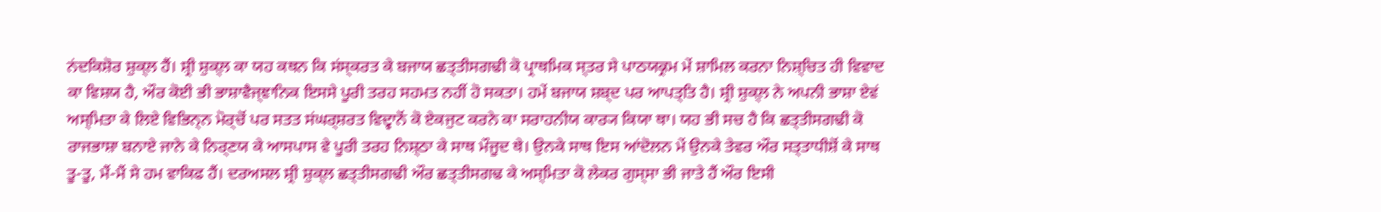ਨਂਦਕਿਸ਼ੋਰ ਸ਼ੁਕ੍ਲ ਹੈਂ। ਸ਼੍ਰੀ ਸ਼ੁਕ੍ਲ ਕਾ ਯਹ ਕਥਨ ਕਿ ਸਂਸ੍ਕਰਤ ਕੇ ਬਜਾਯ ਛਤ੍ਤੀਸਗਢੀ ਕੋ ਪ੍ਰਾਥਮਿਕ ਸ੍ਤਰ ਸੇ ਪਾਠਯਕ੍ਰਮ ਮੇਂ ਸ਼ਾਮਿਲ ਕਰਨਾ ਨਿਸ਼੍ਚਿਤ ਹੀ ਵਿਵਾਦ ਕਾ ਵਿਸ਼ਯ ਹੈ, ਔਰ ਕੋਈ ਭੀ ਭਾਸ਼ਾਵੈਜ੍ਞਾਨਿਕ ਇਸਸੇ ਪੂਰੀ ਤਰਹ ਸਹਮਤ ਨਹੀਂ ਹੋ ਸਕਤਾ। ਹਮੇਂ ਬਜਾਯ ਸ਼ਬ੍ਦ ਪਰ ਆਪਤ੍ਤਿ ਹੈ। ਸ਼੍ਰੀ ਸ਼ੁਕ੍ਲ ਨੇ ਅਪਨੀ ਭਾਸ਼ਾ ਏਵਂ ਅਸ੍ਮਿਤਾ ਕੇ ਲਿਏ ਵਿਭਿਨ੍ਨ ਮੋਰ੍ਚੋਂ ਪਰ ਸਤਤ ਸਂਘਰ੍ਸ਼ਰਤ ਵਿਦ੍ਵਾਨੋਂ ਕੋ ਏਕਜੁਟ ਕਰਨੇ ਕਾ ਸਰਾਹਨੀਯ ਕਾਰ੍ਯ ਕਿਯਾ ਥਾ। ਯਹ ਭੀ ਸਚ ਹੈ ਕਿ ਛਤ੍ਤੀਸਗਢੀ ਕੋ ਰਾਜਭਾਸ਼ਾ ਬਨਾਏ ਜਾਨੇ ਕੇ ਨਿਰ੍ਣਯ ਕੇ ਆਸਪਾਸ ਵੇ ਪੂਰੀ ਤਰਹ ਨਿਸ਼੍ਠਾ ਕੇ ਸਾਥ ਮੌਜੂਦ ਥੇ। ਉਨਕੇ ਸਾਥ ਇਸ ਆਂਦੋਲਨ ਮੇਂ ਉਨਕੇ ਤੇਵਰ ਔਰ ਸਤ੍ਤਾਧੀਸ਼ੋਂ ਕੇ ਸਾਥ ਤੂ-ਤੂ, ਮੈਂ-ਮੈਂ ਸੇ ਹਮ ਵਾਕਿਫ ਹੈਂ। ਦਰਅਸਲ ਸ਼੍ਰੀ ਸ਼ੁਕ੍ਲ ਛਤ੍ਤੀਸਗਢੀ ਔਰ ਛਤ੍ਤੀਸਗਢ ਕੇ ਅਸ੍ਮਿਤਾ ਕੋ ਲੇਕਰ ਗੁਸ੍ਸਾ ਭੀ ਜਾਤੇ ਹੈਂ ਔਰ ਇਸੀ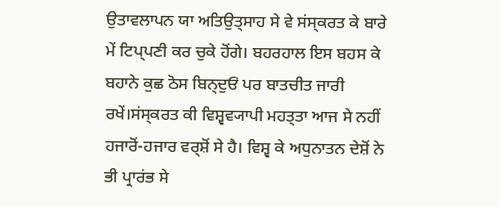ਉਤਾਵਲਾਪਨ ਯਾ ਅਤਿਉਤ੍ਸਾਹ ਸੇ ਵੇ ਸਂਸ੍ਕਰਤ ਕੇ ਬਾਰੇ ਮੇਂ ਟਿਪ੍ਪਣੀ ਕਰ ਚੁਕੇ ਹੋਂਗੇ। ਬਹਰਹਾਲ ਇਸ ਬਹਸ ਕੇ ਬਹਾਨੇ ਕੁਛ ਠੋਸ ਬਿਨ੍ਦੁਓਂ ਪਰ ਬਾਤਚੀਤ ਜਾਰੀ ਰਖੇਂ।ਸਂਸ੍ਕਰਤ ਕੀ ਵਿਸ਼੍ਵਵ੍ਯਾਪੀ ਮਹਤ੍ਤਾ ਆਜ ਸੇ ਨਹੀਂ ਹਜਾਰੋਂ-ਹਜਾਰ ਵਰ੍ਸ਼ੋਂ ਸੇ ਹੈ। ਵਿਸ਼੍ਵ ਕੇ ਅਧੁਨਾਤਨ ਦੇਸ਼ੋਂ ਨੇ ਭੀ ਪ੍ਰਾਰਂਭ ਸੇ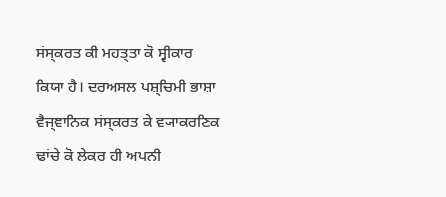ਸਂਸ੍ਕਰਤ ਕੀ ਮਹਤ੍ਤਾ ਕੋ ਸ੍ਵੀਕਾਰ ਕਿਯਾ ਹੈ। ਦਰਅਸਲ ਪਸ਼੍ਚਿਮੀ ਭਾਸ਼ਾ ਵੈਜ੍ਞਾਨਿਕ ਸਂਸ੍ਕਰਤ ਕੇ ਵ੍ਯਾਕਰਣਿਕ ਢਾਂਚੇ ਕੋ ਲੇਕਰ ਹੀ ਅਪਨੀ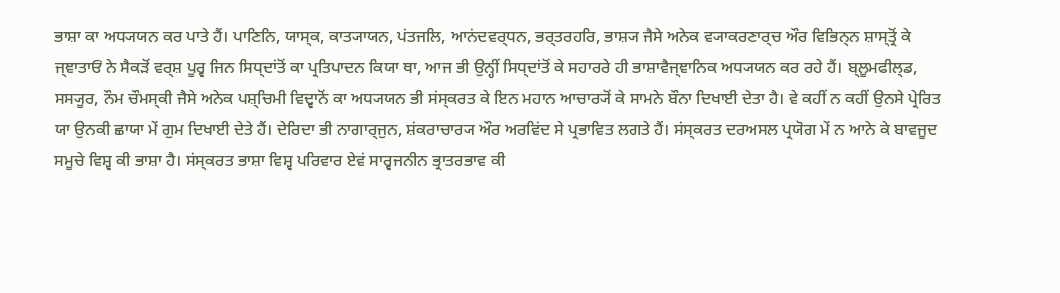ਭਾਸ਼ਾ ਕਾ ਅਧ੍ਯਯਨ ਕਰ ਪਾਤੇ ਹੈਂ। ਪਾਣਿਨਿ, ਯਾਸ੍ਕ, ਕਾਤ੍ਯਾਯਨ, ਪਂਤਜਲਿ, ਆਨਂਦਵਰ੍ਧਨ, ਭਰ੍ਤਰਹਰਿ, ਭਾਸ਼੍ਯ ਜੈਸੇ ਅਨੇਕ ਵ੍ਯਾਕਰਣਾਰ੍ਚ ਔਰ ਵਿਭਿਨ੍ਨ ਸ਼ਾਸ੍ਤ੍ਰੋਂ ਕੇ ਜ੍ਞਾਤਾਓਂ ਨੇ ਸੈਕੜੋਂ ਵਰ੍ਸ਼ ਪੂਰ੍ਵ ਜਿਨ ਸਿਧ੍ਦਾਂਤੋਂ ਕਾ ਪ੍ਰਤਿਪਾਦਨ ਕਿਯਾ ਥਾ, ਆਜ ਭੀ ਉਨ੍ਹੀਂ ਸਿਧ੍ਦਾਂਤੋਂ ਕੇ ਸਹਾਰਰੇ ਹੀ ਭਾਸ਼ਾਵੈਜ੍ਞਾਨਿਕ ਅਧ੍ਯਯਨ ਕਰ ਰਹੇ ਹੈਂ। ਬ੍ਲੂਮਫੀਲ੍ਡ, ਸਸ੍ਯੂਰ, ਨੌਮ ਚੌਮਸ੍ਕੀ ਜੈਸੇ ਅਨੇਕ ਪਸ਼੍ਚਿਮੀ ਵਿਦ੍ਵਾਨੋਂ ਕਾ ਅਧ੍ਯਯਨ ਭੀ ਸਂਸ੍ਕਰਤ ਕੇ ਇਨ ਮਹਾਨ ਆਚਾਰ੍ਯੋਂ ਕੇ ਸਾਮਨੇ ਬੌਨਾ ਦਿਖਾਈ ਦੇਤਾ ਹੈ। ਵੇ ਕਹੀਂ ਨ ਕਹੀਂ ਉਨਸੇ ਪ੍ਰੇਰਿਤ ਯਾ ਉਨਕੀ ਛਾਯਾ ਮੇਂ ਗੁਮ ਦਿਖਾਈ ਦੇਤੇ ਹੈਂ। ਦੇਰਿਦਾ ਭੀ ਨਾਗਾਰ੍ਜੁਨ, ਸ਼ਂਕਰਾਚਾਰ੍ਯ ਔਰ ਅਰਵਿਂਦ ਸੇ ਪ੍ਰਭਾਵਿਤ ਲਗਤੇ ਹੈਂ। ਸਂਸ੍ਕਰਤ ਦਰਅਸਲ ਪ੍ਰਯੋਗ ਮੇਂ ਨ ਆਨੇ ਕੇ ਬਾਵਜੂਦ ਸਮੂਚੇ ਵਿਸ਼੍ਵ ਕੀ ਭਾਸ਼ਾ ਹੈ। ਸਂਸ੍ਕਰਤ ਭਾਸ਼ਾ ਵਿਸ਼੍ਵ ਪਰਿਵਾਰ ਏਵਂ ਸਾਰ੍ਵਜਨੀਨ ਭ੍ਰਾਤਰਭਾਵ ਕੀ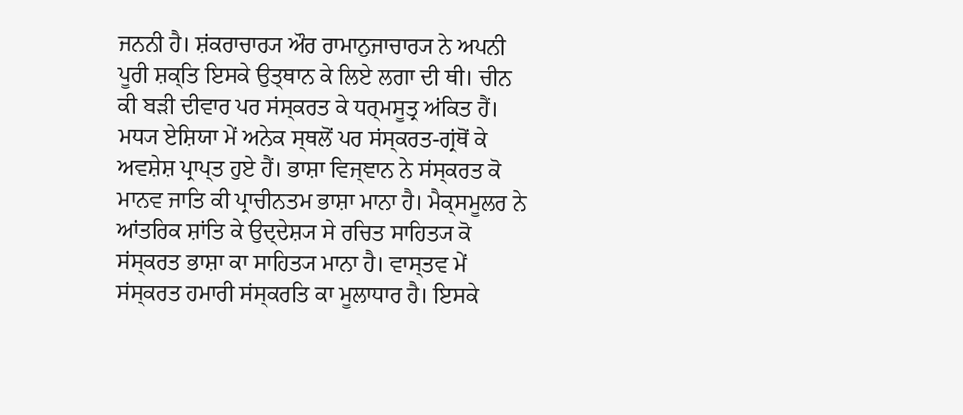ਜਨਨੀ ਹੈ। ਸ਼ਂਕਰਾਚਾਰ੍ਯ ਔਰ ਰਾਮਾਨੁਜਾਚਾਰ੍ਯ ਨੇ ਅਪਨੀ ਪੂਰੀ ਸ਼ਕ੍ਤਿ ਇਸਕੇ ਉਤ੍ਥਾਨ ਕੇ ਲਿਏ ਲਗਾ ਦੀ ਥੀ। ਚੀਨ ਕੀ ਬੜੀ ਦੀਵਾਰ ਪਰ ਸਂਸ੍ਕਰਤ ਕੇ ਧਰ੍ਮਸੂਤ੍ਰ ਅਂਕਿਤ ਹੈਂ। ਮਧ੍ਯ ਏਸ਼ਿਯਾ ਮੇਂ ਅਨੇਕ ਸ੍ਥਲੋਂ ਪਰ ਸਂਸ੍ਕਰਤ-ਗ੍ਰਂਥੋਂ ਕੇ ਅਵਸ਼ੇਸ਼ ਪ੍ਰਾਪ੍ਤ ਹੁਏ ਹੈਂ। ਭਾਸ਼ਾ ਵਿਜ੍ਞਾਨ ਨੇ ਸਂਸ੍ਕਰਤ ਕੋ ਮਾਨਵ ਜਾਤਿ ਕੀ ਪ੍ਰਾਚੀਨਤਮ ਭਾਸ਼ਾ ਮਾਨਾ ਹੈ। ਮੈਕ੍ਸਮੂਲਰ ਨੇ ਆਂਤਰਿਕ ਸ਼ਾਂਤਿ ਕੇ ਉਦ੍ਦੇਸ਼੍ਯ ਸੇ ਰਚਿਤ ਸਾਹਿਤ੍ਯ ਕੋ ਸਂਸ੍ਕਰਤ ਭਾਸ਼ਾ ਕਾ ਸਾਹਿਤ੍ਯ ਮਾਨਾ ਹੈ। ਵਾਸ੍ਤਵ ਮੇਂ ਸਂਸ੍ਕਰਤ ਹਮਾਰੀ ਸਂਸ੍ਕਰਤਿ ਕਾ ਮੂਲਾਧਾਰ ਹੈ। ਇਸਕੇ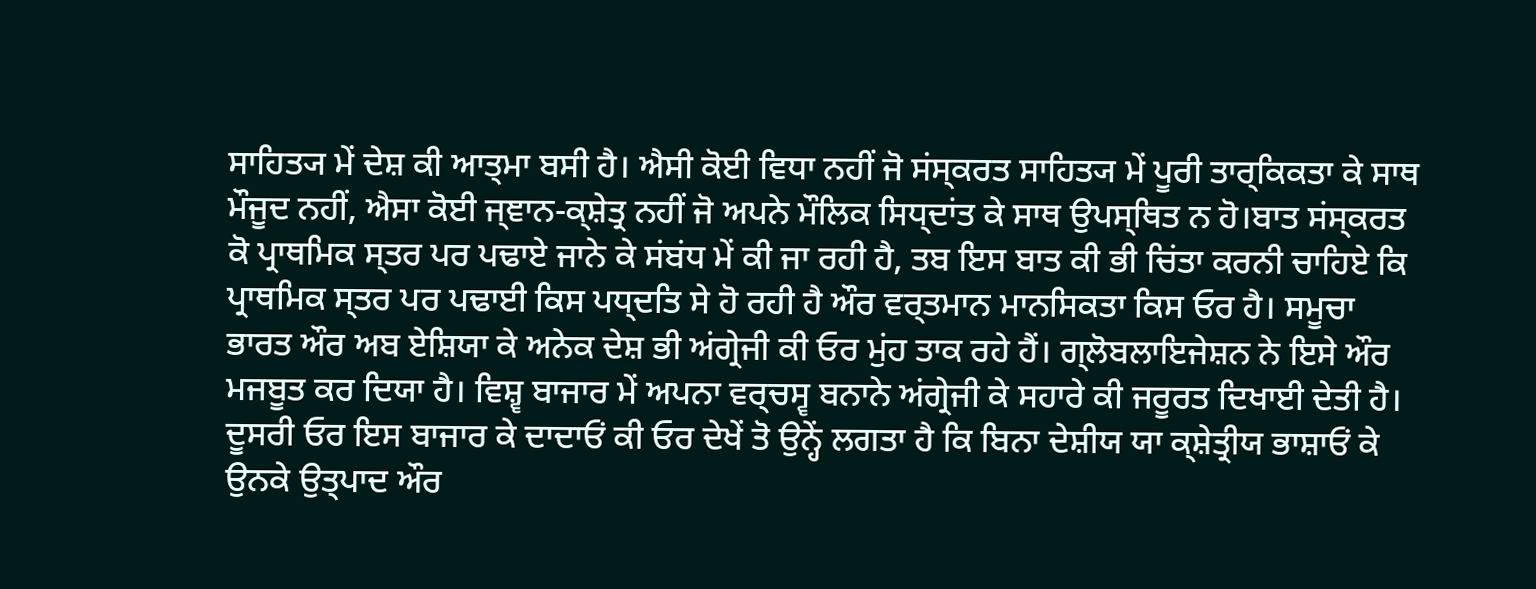ਸਾਹਿਤ੍ਯ ਮੇਂ ਦੇਸ਼ ਕੀ ਆਤ੍ਮਾ ਬਸੀ ਹੈ। ਐਸੀ ਕੋਈ ਵਿਧਾ ਨਹੀਂ ਜੋ ਸਂਸ੍ਕਰਤ ਸਾਹਿਤ੍ਯ ਮੇਂ ਪੂਰੀ ਤਾਰ੍ਕਿਕਤਾ ਕੇ ਸਾਥ ਮੌਜੂਦ ਨਹੀਂ, ਐਸਾ ਕੋਈ ਜ੍ਞਾਨ-ਕ੍ਸ਼ੇਤ੍ਰ ਨਹੀਂ ਜੋ ਅਪਨੇ ਮੌਲਿਕ ਸਿਧ੍ਦਾਂਤ ਕੇ ਸਾਥ ਉਪਸ੍ਥਿਤ ਨ ਹੋ।ਬਾਤ ਸਂਸ੍ਕਰਤ ਕੋ ਪ੍ਰਾਥਮਿਕ ਸ੍ਤਰ ਪਰ ਪਢਾਏ ਜਾਨੇ ਕੇ ਸਂਬਂਧ ਮੇਂ ਕੀ ਜਾ ਰਹੀ ਹੈ, ਤਬ ਇਸ ਬਾਤ ਕੀ ਭੀ ਚਿਂਤਾ ਕਰਨੀ ਚਾਹਿਏ ਕਿ ਪ੍ਰਾਥਮਿਕ ਸ੍ਤਰ ਪਰ ਪਢਾਈ ਕਿਸ ਪਧ੍ਦਤਿ ਸੇ ਹੋ ਰਹੀ ਹੈ ਔਰ ਵਰ੍ਤਮਾਨ ਮਾਨਸਿਕਤਾ ਕਿਸ ਓਰ ਹੈ। ਸਮੂਚਾ ਭਾਰਤ ਔਰ ਅਬ ਏਸ਼ਿਯਾ ਕੇ ਅਨੇਕ ਦੇਸ਼ ਭੀ ਅਂਗ੍ਰੇਜੀ ਕੀ ਓਰ ਮੁਂਹ ਤਾਕ ਰਹੇ ਹੈਂ। ਗ੍ਲੋਬਲਾਇਜੇਸ਼ਨ ਨੇ ਇਸੇ ਔਰ ਮਜਬੂਤ ਕਰ ਦਿਯਾ ਹੈ। ਵਿਸ਼੍ਵ ਬਾਜਾਰ ਮੇਂ ਅਪਨਾ ਵਰ੍ਚਸ੍ਵ ਬਨਾਨੇ ਅਂਗ੍ਰੇਜੀ ਕੇ ਸਹਾਰੇ ਕੀ ਜਰੂਰਤ ਦਿਖਾਈ ਦੇਤੀ ਹੈ। ਦੂਸਰੀ ਓਰ ਇਸ ਬਾਜਾਰ ਕੇ ਦਾਦਾਓਂ ਕੀ ਓਰ ਦੇਖੇਂ ਤੋ ਉਨ੍ਹੇਂ ਲਗਤਾ ਹੈ ਕਿ ਬਿਨਾ ਦੇਸ਼ੀਯ ਯਾ ਕ੍ਸ਼ੇਤ੍ਰੀਯ ਭਾਸ਼ਾਓਂ ਕੇ ਉਨਕੇ ਉਤ੍ਪਾਦ ਔਰ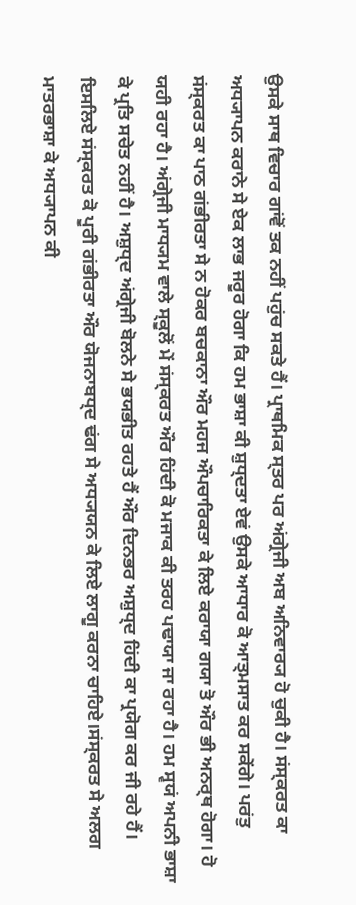ਉਸਕੇ ਸਾਥ ਵਿਚਾਰ ਗਾਂਵੋਂ ਤਕ ਨਹੀਂ ਪਹੁਂਚ ਸਕਤੇ ਹੈਂ। ਪ੍ਰਾਥਮਿਕ ਸ੍ਤਰ ਪਰ ਅਂਗ੍ਰੇਜੀ ਅਬ ਅਨਿਵਾਰ੍ਯ ਹੋ ਚੁਕੀ ਹੈ। ਸਂਸ੍ਕਰਤ ਕਾ ਅਧ੍ਯਾਪਨ ਕਰਾਨੇ ਸੇ ਏਕ ਲਾਭ ਜਰੂਰ ਹੋਗਾ ਕਿ ਹਮ ਭਾਸ਼ਾ ਕੀ ਸ਼ੁਧ੍ਦਤਾ ਏਵਂ ਉਸਕੇ ਆਧਾਰ ਕੋ ਆਤ੍ਮਸਾਤ ਕਰ ਸਕੇਂਗੇ। ਪਰਂਤੁ ਸਂਸ੍ਕਰਤ ਕਾ ਪਾਠ ਗਂਭੀਰਤਾ ਸੇ ਨ ਹੋਕਰ ਬਚਕਾਨਾ ਔਰ ਮਹਜ ਔਪਚਾਰਿਕਤਾ ਕੇ ਲਿਏ ਕਰਾਯਾ ਗਯਾ ਤੋ ਔਰ ਭੀ ਅਨਰ੍ਥ ਹੋਗਾ। ਹੋ ਯਹੀ ਰਹਾ ਹੈ। ਅਂਗ੍ਰੇਜੀ ਮਾਧ੍ਯਮ ਵਾਲੇ ਸ੍ਕੂਲੋਂ ਮੇਂ ਸਂਸ੍ਕਰਤ ਔਰ ਹਿਂਦੀ ਕੋ ਮਜਾਕ ਕੀ ਤਰਹ ਪਢਾਯਾ ਜਾ ਰਹਾ ਹੈ। ਹਮ ਸ੍ਵਯਂ ਅਪਨੀ ਭਾਸ਼ਾ ਕੇ ਪ੍ਰਤਿ ਸਚੇਤ ਨਹੀਂ ਹੈ। ਅਸ਼ੁਧ੍ਦ ਅਂਗ੍ਰੇਜੀ ਬੋਲਨੇ ਸੇ ਭਯਭੀਤ ਰਹਤੇ ਹੈਂ ਔਰ ਦਿਨਭਰ ਅਸ਼ੁਧ੍ਦ ਹਿਂਦੀ ਕਾ ਪ੍ਰਯੋਗ ਕਰ ਜੀ ਰਹੇ ਹੈਂ। ਇਸਲਿਏ ਸਂਸ੍ਕਰਤ ਕੋ ਪੂਰੀ ਗਂਭੀਰਤਾ ਔਰ ਯੋਜਨਾਬਧ੍ਦ ਢਂਗ ਸੇ ਅਧ੍ਯਯਨ ਕੇ ਲਿਏ ਲਾਗੂ ਕਰਨਾ ਚਾਹਿਏ।ਸਂਸ੍ਕਰਤ ਸੇ ਅਲਗ ਮਾਤਰਭਾਸ਼ਾ ਕੇ ਅਧ੍ਯਾਪਨ ਕੀ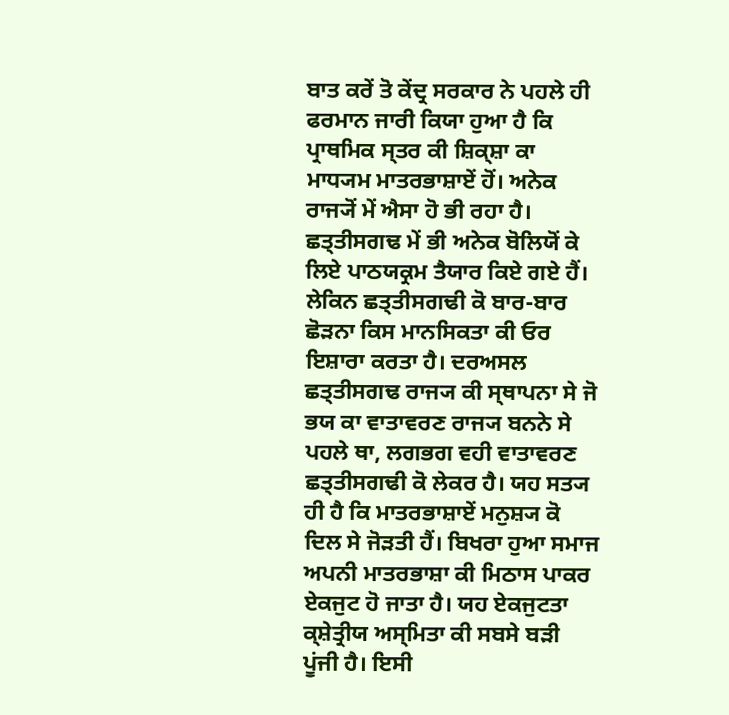ਬਾਤ ਕਰੇਂ ਤੋ ਕੇਂਦ੍ਰ ਸਰਕਾਰ ਨੇ ਪਹਲੇ ਹੀ ਫਰਮਾਨ ਜਾਰੀ ਕਿਯਾ ਹੁਆ ਹੈ ਕਿ ਪ੍ਰਾਥਮਿਕ ਸ੍ਤਰ ਕੀ ਸ਼ਿਕ੍ਸ਼ਾ ਕਾ ਮਾਧ੍ਯਮ ਮਾਤਰਭਾਸ਼ਾਏਂ ਹੋਂ। ਅਨੇਕ ਰਾਜ੍ਯੋਂ ਮੇਂ ਐਸਾ ਹੋ ਭੀ ਰਹਾ ਹੈ। ਛਤ੍ਤੀਸਗਢ ਮੇਂ ਭੀ ਅਨੇਕ ਬੋਲਿਯੋਂ ਕੇ ਲਿਏ ਪਾਠਯਕ੍ਰਮ ਤੈਯਾਰ ਕਿਏ ਗਏ ਹੈਂ। ਲੇਕਿਨ ਛਤ੍ਤੀਸਗਢੀ ਕੋ ਬਾਰ-ਬਾਰ ਛੋੜਨਾ ਕਿਸ ਮਾਨਸਿਕਤਾ ਕੀ ਓਰ ਇਸ਼ਾਰਾ ਕਰਤਾ ਹੈ। ਦਰਅਸਲ ਛਤ੍ਤੀਸਗਢ ਰਾਜ੍ਯ ਕੀ ਸ੍ਥਾਪਨਾ ਸੇ ਜੋ ਭਯ ਕਾ ਵਾਤਾਵਰਣ ਰਾਜ੍ਯ ਬਨਨੇ ਸੇ ਪਹਲੇ ਥਾ, ਲਗਭਗ ਵਹੀ ਵਾਤਾਵਰਣ ਛਤ੍ਤੀਸਗਢੀ ਕੋ ਲੇਕਰ ਹੈ। ਯਹ ਸਤ੍ਯ ਹੀ ਹੈ ਕਿ ਮਾਤਰਭਾਸ਼ਾਏਂ ਮਨੁਸ਼੍ਯ ਕੋ ਦਿਲ ਸੇ ਜੋੜਤੀ ਹੈਂ। ਬਿਖਰਾ ਹੁਆ ਸਮਾਜ ਅਪਨੀ ਮਾਤਰਭਾਸ਼ਾ ਕੀ ਮਿਠਾਸ ਪਾਕਰ ਏਕਜੁਟ ਹੋ ਜਾਤਾ ਹੈ। ਯਹ ਏਕਜੁਟਤਾ ਕ੍ਸ਼ੇਤ੍ਰੀਯ ਅਸ੍ਮਿਤਾ ਕੀ ਸਬਸੇ ਬੜੀ ਪੂਂਜੀ ਹੈ। ਇਸੀ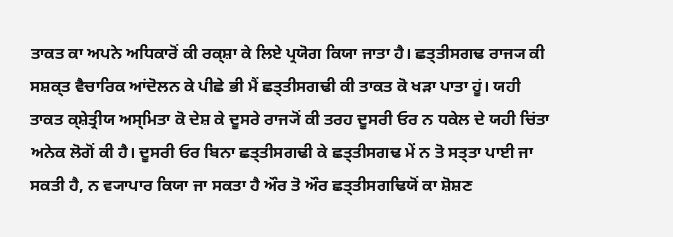ਤਾਕਤ ਕਾ ਅਪਨੇ ਅਧਿਕਾਰੋਂ ਕੀ ਰਕ੍ਸ਼ਾ ਕੇ ਲਿਏ ਪ੍ਰਯੋਗ ਕਿਯਾ ਜਾਤਾ ਹੈ। ਛਤ੍ਤੀਸਗਢ ਰਾਜ੍ਯ ਕੀ ਸਸ਼ਕ੍ਤ ਵੈਚਾਰਿਕ ਆਂਦੋਲਨ ਕੇ ਪੀਛੇ ਭੀ ਮੈਂ ਛਤ੍ਤੀਸਗਢੀ ਕੀ ਤਾਕਤ ਕੋ ਖੜਾ ਪਾਤਾ ਹੂਂ। ਯਹੀ ਤਾਕਤ ਕ੍ਸ਼ੇਤ੍ਰੀਯ ਅਸ੍ਮਿਤਾ ਕੋ ਦੇਸ਼ ਕੇ ਦੂਸਰੇ ਰਾਜ੍ਯੋਂ ਕੀ ਤਰਹ ਦੂਸਰੀ ਓਰ ਨ ਧਕੇਲ ਦੇ ਯਹੀ ਚਿਂਤਾ ਅਨੇਕ ਲੋਗੋਂ ਕੀ ਹੈ। ਦੂਸਰੀ ਓਰ ਬਿਨਾ ਛਤ੍ਤੀਸਗਢੀ ਕੇ ਛਤ੍ਤੀਸਗਢ ਮੇਂ ਨ ਤੋ ਸਤ੍ਤਾ ਪਾਈ ਜਾ ਸਕਤੀ ਹੈ, ਨ ਵ੍ਯਾਪਾਰ ਕਿਯਾ ਜਾ ਸਕਤਾ ਹੈ ਔਰ ਤੋ ਔਰ ਛਤ੍ਤੀਸਗਢਿਯੋਂ ਕਾ ਸ਼ੋਸ਼ਣ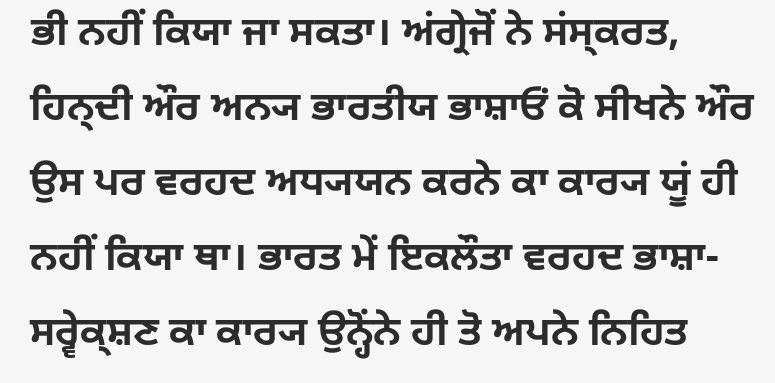ਭੀ ਨਹੀਂ ਕਿਯਾ ਜਾ ਸਕਤਾ। ਅਂਗ੍ਰੇਜੋਂ ਨੇ ਸਂਸ੍ਕਰਤ, ਹਿਨ੍ਦੀ ਔਰ ਅਨ੍ਯ ਭਾਰਤੀਯ ਭਾਸ਼ਾਓਂ ਕੋ ਸੀਖਨੇ ਔਰ ਉਸ ਪਰ ਵਰਹਦ ਅਧ੍ਯਯਨ ਕਰਨੇ ਕਾ ਕਾਰ੍ਯ ਯੂਂ ਹੀ ਨਹੀਂ ਕਿਯਾ ਥਾ। ਭਾਰਤ ਮੇਂ ਇਕਲੌਤਾ ਵਰਹਦ ਭਾਸ਼ਾ-ਸਰ੍ਵੇਕ੍ਸ਼ਣ ਕਾ ਕਾਰ੍ਯ ਉਨ੍ਹੋਂਨੇ ਹੀ ਤੋ ਅਪਨੇ ਨਿਹਿਤ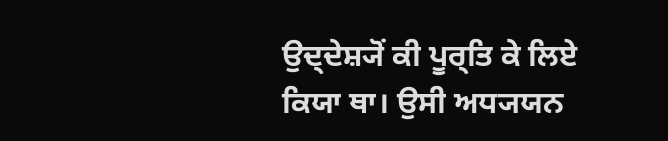ਉਦ੍ਦੇਸ਼੍ਯੋਂ ਕੀ ਪੂਰ੍ਤਿ ਕੇ ਲਿਏ ਕਿਯਾ ਥਾ। ਉਸੀ ਅਧ੍ਯਯਨ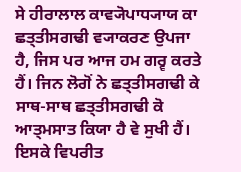ਸੇ ਹੀਰਾਲਾਲ ਕਾਵ੍ਯੋਪਾਧ੍ਯਾਯ ਕਾ ਛਤ੍ਤੀਸਗਢੀ ਵ੍ਯਾਕਰਣ ਉਪਜਾ ਹੈ, ਜਿਸ ਪਰ ਆਜ ਹਮ ਗਰ੍ਵ ਕਰਤੇ ਹੈਂ। ਜਿਨ ਲੋਗੋਂ ਨੇ ਛਤ੍ਤੀਸਗਢੀ ਕੇ ਸਾਥ-ਸਾਥ ਛਤ੍ਤੀਸਗਢੀ ਕੋ ਆਤ੍ਮਸਾਤ ਕਿਯਾ ਹੈ ਵੇ ਸੁਖੀ ਹੈਂ। ਇਸਕੇ ਵਿਪਰੀਤ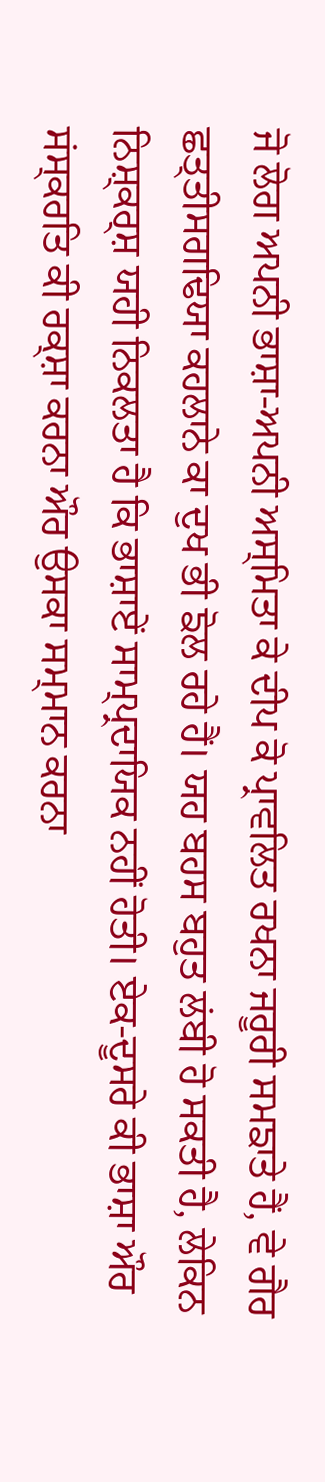ਜੋ ਲੋਗ ਅਪਨੀ ਭਾਸ਼ਾ-ਅਪਨੀ ਅਸ੍ਮਿਤਾ ਕੇ ਦੀਪ ਕੋ ਪ੍ਰਾਵਲਿਤ ਰਖਨਾ ਜਰੂਰੀ ਸਮਙਾਤੇ ਹੈਂ, ਵੇ ਗੈਰ ਛਤ੍ਤੀਸਗਢਿਯਾ ਕਹਲਾਨੇ ਕਾ ਦੁਖ ਭੀ ਙੋਲ ਰਹੇ ਹੈਂ। ਯਹ ਬਹਸ ਬਹੁਤ ਲਂਬੀ ਹੋ ਸਕਤੀ ਹੈ, ਲੇਕਿਨ ਨਿਸ਼੍ਕਰ੍ਸ਼ ਯਹੀ ਨਿਕਲਤਾ ਹੈ ਕਿ ਭਾਸ਼ਾਏਂ ਸਾਮ੍ਪ੍ਰਦਾਯਿਕ ਨਹੀਂ ਹੋਤੀ। ਏਕ-ਦੂਸਰੇ ਕੀ ਭਾਸ਼ਾ ਔਰ ਸਂਸ੍ਕਰਤਿ ਕੀ ਰਕ੍ਸ਼ਾ ਕਰਨਾ ਔਰ ਉਸਕਾ ਸਮ੍ਮਾਨ ਕਰਨਾ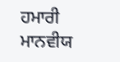ਹਮਾਰੀ ਮਾਨਵੀਯ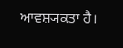ਆਵਸ਼੍ਯਕਤਾ ਹੈ।